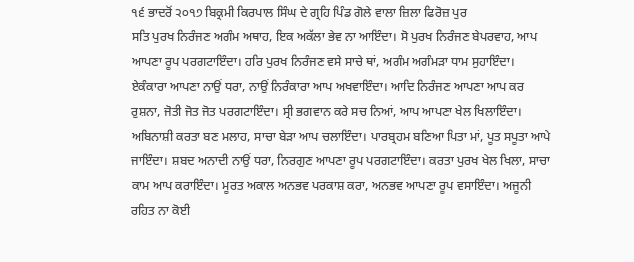੧੬ ਭਾਦਰੋਂ ੨੦੧੭ ਬਿਕ੍ਰਮੀ ਕਿਰਪਾਲ ਸਿੰਘ ਦੇ ਗ੍ਰਹਿ ਪਿੰਡ ਗੋਲੇ ਵਾਲਾ ਜ਼ਿਲਾ ਫਿਰੋਜ਼ ਪੁਰ
ਸਤਿ ਪੁਰਖ ਨਿਰੰਜਣ ਅਗੰਮ ਅਥਾਹ, ਇਕ ਅਕੱਲਾ ਭੇਵ ਨਾ ਆਇੰਦਾ। ਸੋ ਪੁਰਖ ਨਿਰੰਜਣ ਬੇਪਰਵਾਹ, ਆਪ ਆਪਣਾ ਰੂਪ ਪਰਗਟਾਇੰਦਾ। ਹਰਿ ਪੁਰਖ ਨਿਰੰਜਣ ਵਸੇ ਸਾਚੇ ਥਾਂ, ਅਗੰਮ ਅਗੰਮੜਾ ਧਾਮ ਸੁਹਾਇੰਦਾ। ਏਕੰਕਾਰਾ ਆਪਣਾ ਨਾਉਂ ਧਰਾ, ਨਾਉਂ ਨਿਰੰਕਾਰਾ ਆਪ ਅਖਵਾਇੰਦਾ। ਆਦਿ ਨਿਰੰਜਣ ਆਪਣਾ ਆਪ ਕਰ ਰੁਸ਼ਨਾ, ਜੋਤੀ ਜੋਤ ਜੋਤ ਪਰਗਟਾਇੰਦਾ। ਸ੍ਰੀ ਭਗਵਾਨ ਕਰੇ ਸਚ ਨਿਆਂ, ਆਪ ਆਪਣਾ ਖੇਲ ਖਿਲਾਇੰਦਾ। ਅਬਿਨਾਸ਼ੀ ਕਰਤਾ ਬਣ ਮਲਾਹ, ਸਾਚਾ ਬੇੜਾ ਆਪ ਚਲਾਇੰਦਾ। ਪਾਰਬ੍ਰਹਮ ਬਣਿਆ ਪਿਤਾ ਮਾਂ, ਪੂਤ ਸਪੂਤਾ ਆਪੇ ਜਾਇੰਦਾ। ਸ਼ਬਦ ਅਨਾਦੀ ਨਾਉਂ ਧਰਾ, ਨਿਰਗੁਣ ਆਪਣਾ ਰੂਪ ਪਰਗਟਾਇੰਦਾ। ਕਰਤਾ ਪੁਰਖ ਖੇਲ ਖਿਲਾ, ਸਾਚਾ ਕਾਮ ਆਪ ਕਰਾਇੰਦਾ। ਮੂਰਤ ਅਕਾਲ ਅਨਭਵ ਪਰਕਾਸ਼ ਕਰਾ, ਅਨਭਵ ਆਪਣਾ ਰੂਪ ਵਸਾਇੰਦਾ। ਅਜੂਨੀ ਰਹਿਤ ਨਾ ਕੋਈ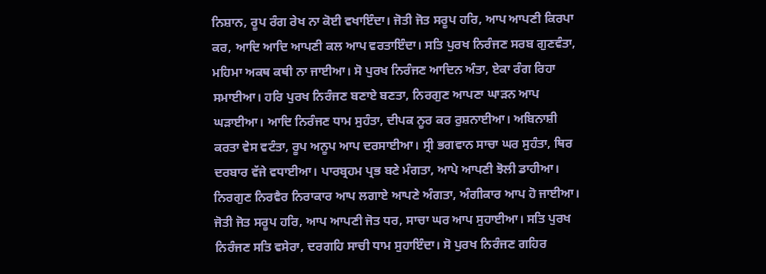ਨਿਸ਼ਾਨ, ਰੂਪ ਰੰਗ ਰੇਖ ਨਾ ਕੋਈ ਵਖਾਇੰਦਾ। ਜੋਤੀ ਜੋਤ ਸਰੂਪ ਹਰਿ, ਆਪ ਆਪਣੀ ਕਿਰਪਾ ਕਰ, ਆਦਿ ਆਦਿ ਆਪਣੀ ਕਲ ਆਪ ਵਰਤਾਇੰਦਾ। ਸਤਿ ਪੁਰਖ ਨਿਰੰਜਣ ਸਰਬ ਗੁਣਵੰਤਾ, ਮਹਿਮਾ ਅਕਥ ਕਥੀ ਨਾ ਜਾਈਆ। ਸੋ ਪੁਰਖ ਨਿਰੰਜਣ ਆਦਿਨ ਅੰਤਾ, ਏਕਾ ਰੰਗ ਰਿਹਾ ਸਮਾਈਆ। ਹਰਿ ਪੁਰਖ ਨਿਰੰਜਣ ਬਣਾਏ ਬਣਤਾ, ਨਿਰਗੁਣ ਆਪਣਾ ਘਾੜਨ ਆਪ ਘੜਾਈਆ। ਆਦਿ ਨਿਰੰਜਣ ਧਾਮ ਸੁਹੰਤਾ, ਦੀਪਕ ਨੂਰ ਕਰ ਰੁਸ਼ਨਾਈਆ। ਅਬਿਨਾਸ਼ੀ ਕਰਤਾ ਵੇਸ ਵਟੰਤਾ, ਰੂਪ ਅਨੂਪ ਆਪ ਦਰਸਾਈਆ। ਸ੍ਰੀ ਭਗਵਾਨ ਸਾਚਾ ਘਰ ਸੁਹੰਤਾ, ਥਿਰ ਦਰਬਾਰ ਵੱਜੇ ਵਧਾਈਆ। ਪਾਰਬ੍ਰਹਮ ਪ੍ਰਭ ਬਣੇ ਮੰਗਤਾ, ਆਪੇ ਆਪਣੀ ਝੋਲੀ ਡਾਹੀਆ। ਨਿਰਗੁਣ ਨਿਰਵੈਰ ਨਿਰਾਕਾਰ ਆਪ ਲਗਾਏ ਆਪਣੇ ਅੰਗਤਾ, ਅੰਗੀਕਾਰ ਆਪ ਹੋ ਜਾਈਆ। ਜੋਤੀ ਜੋਤ ਸਰੂਪ ਹਰਿ, ਆਪ ਆਪਣੀ ਜੋਤ ਧਰ, ਸਾਚਾ ਘਰ ਆਪ ਸੁਹਾਈਆ। ਸਤਿ ਪੁਰਖ ਨਿਰੰਜਣ ਸਤਿ ਵਸੇਰਾ, ਦਰਗਹਿ ਸਾਚੀ ਧਾਮ ਸੁਹਾਇੰਦਾ। ਸੋ ਪੁਰਖ ਨਿਰੰਜਣ ਗਹਿਰ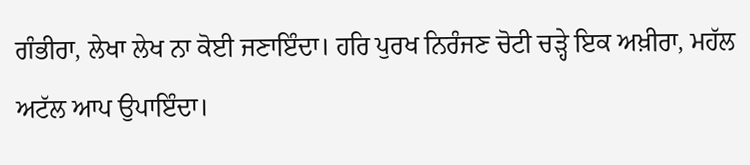ਗੰਭੀਰਾ, ਲੇਖਾ ਲੇਖ ਨਾ ਕੋਈ ਜਣਾਇੰਦਾ। ਹਰਿ ਪੁਰਖ ਨਿਰੰਜਣ ਚੋਟੀ ਚੜ੍ਹੇ ਇਕ ਅਖ਼ੀਰਾ, ਮਹੱਲ ਅਟੱਲ ਆਪ ਉਪਾਇੰਦਾ।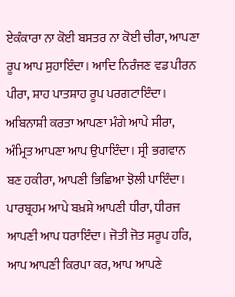ਏਕੰਕਾਰਾ ਨਾ ਕੋਈ ਬਸਤਰ ਨਾ ਕੋਈ ਚੀਰਾ, ਆਪਣਾ ਰੂਪ ਆਪ ਸੁਹਾਇੰਦਾ। ਆਦਿ ਨਿਰੰਜਣ ਵਡ ਪੀਰਨ ਪੀਰਾ, ਸ਼ਾਹ ਪਾਤਸ਼ਾਹ ਰੂਪ ਪਰਗਟਾਇੰਦਾ। ਅਬਿਨਾਸ਼ੀ ਕਰਤਾ ਆਪਣਾ ਮੰਗੇ ਆਪੇ ਸੀਰਾ, ਅੰਮ੍ਰਿਤ ਆਪਣਾ ਆਪ ਉਪਾਇੰਦਾ। ਸ੍ਰੀ ਭਗਵਾਨ ਬਣ ਹਕੀਰਾ, ਆਪਣੀ ਭਿਛਿਆ ਝੋਲੀ ਪਾਇੰਦਾ। ਪਾਰਬ੍ਰਹਮ ਆਪੇ ਬਖ਼ਸ਼ੇ ਆਪਣੀ ਧੀਰਾ, ਧੀਰਜ ਆਪਣੀ ਆਪ ਧਰਾਇੰਦਾ। ਜੋਤੀ ਜੋਤ ਸਰੂਪ ਹਰਿ, ਆਪ ਆਪਣੀ ਕਿਰਪਾ ਕਰ, ਆਪ ਆਪਣੇ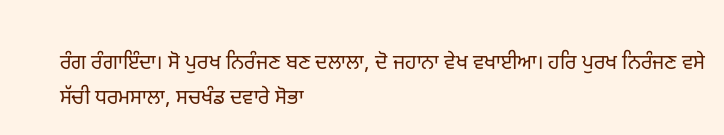ਰੰਗ ਰੰਗਾਇੰਦਾ। ਸੋ ਪੁਰਖ ਨਿਰੰਜਣ ਬਣ ਦਲਾਲਾ, ਦੋ ਜਹਾਨਾ ਵੇਖ ਵਖਾਈਆ। ਹਰਿ ਪੁਰਖ ਨਿਰੰਜਣ ਵਸੇ ਸੱਚੀ ਧਰਮਸਾਲਾ, ਸਚਖੰਡ ਦਵਾਰੇ ਸੋਭਾ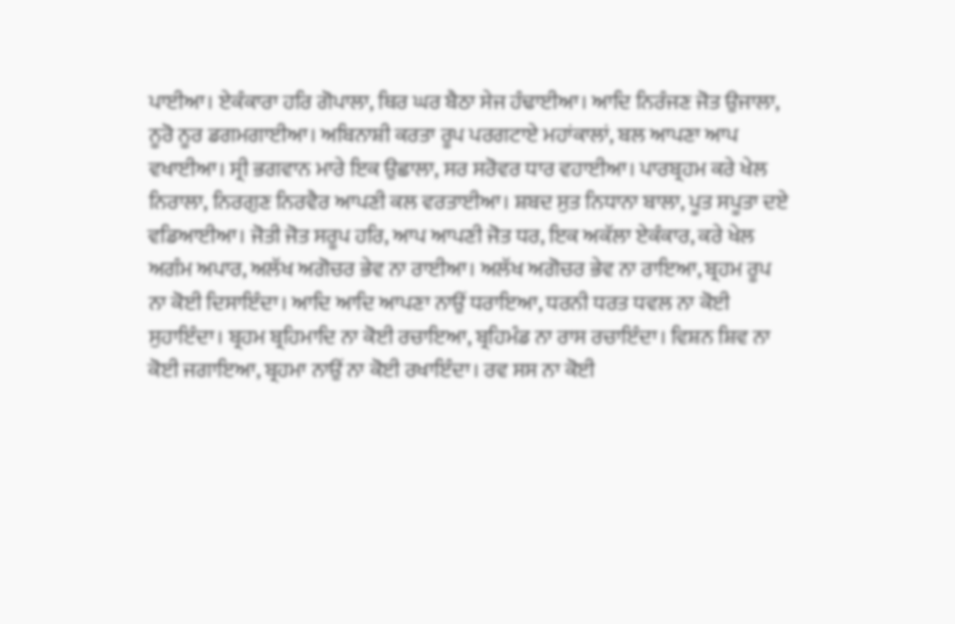ਪਾਈਆ। ਏਕੰਕਾਰਾ ਹਰਿ ਗੋਪਾਲਾ, ਥਿਰ ਘਰ ਬੈਠਾ ਸੇਜ ਹੰਢਾਈਆ। ਆਦਿ ਨਿਰੰਜਣ ਜੋਤ ਉਜਾਲਾ, ਨੂਰੋ ਨੂਰ ਡਗਮਗਾਈਆ। ਅਬਿਨਾਸ਼ੀ ਕਰਤਾ ਰੂਪ ਪਰਗਟਾਏ ਮਹਾਂਕਾਲਾਂ, ਬਲ ਆਪਣਾ ਆਪ ਵਖਾਈਆ। ਸ੍ਰੀ ਭਗਵਾਨ ਮਾਰੇ ਇਕ ਉਛਾਲਾ, ਸਰ ਸਰੋਵਰ ਧਾਰ ਵਹਾਈਆ। ਪਾਰਬ੍ਰਹਮ ਕਰੇ ਖੇਲ ਨਿਰਾਲਾ, ਨਿਰਗੁਣ ਨਿਰਵੈਰ ਆਪਣੀ ਕਲ ਵਰਤਾਈਆ। ਸ਼ਬਦ ਸੁਤ ਨਿਧਾਨਾ ਬਾਲਾ, ਪੂਤ ਸਪੂਤਾ ਦਏ ਵਡਿਆਈਆ। ਜੋਤੀ ਜੋਤ ਸਰੂਪ ਹਰਿ, ਆਪ ਆਪਣੀ ਜੋਤ ਧਰ, ਇਕ ਅਕੱਲਾ ਏਕੰਕਾਰ, ਕਰੇ ਖੇਲ ਅਗੰਮ ਅਪਾਰ, ਅਲੱਖ ਅਗੋਚਰ ਭੇਵ ਨਾ ਰਾਈਆ। ਅਲੱਖ ਅਗੋਚਰ ਭੇਵ ਨਾ ਰਾਇਆ, ਬ੍ਰਹਮ ਰੂਪ ਨਾ ਕੋਈ ਦਿਸਾਇੰਦਾ। ਆਦਿ ਆਦਿ ਆਪਣਾ ਨਾਉਂ ਧਰਾਇਆ, ਧਰਨੀ ਧਰਤ ਧਵਲ ਨਾ ਕੋਈ ਸੁਹਾਇੰਦਾ। ਬ੍ਰਹਮ ਬ੍ਰਹਿਮਾਦਿ ਨਾ ਕੋਈ ਰਚਾਇਆ, ਬ੍ਰਹਿਮੰਡ ਨਾ ਰਾਸ ਰਚਾਇੰਦਾ। ਵਿਸ਼ਨ ਸ਼ਿਵ ਨਾ ਕੋਈ ਜਗਾਇਆ, ਬ੍ਰਹਮਾ ਨਾਉਂ ਨਾ ਕੋਈ ਰਖਾਇੰਦਾ। ਰਵ ਸਸ ਨਾ ਕੋਈ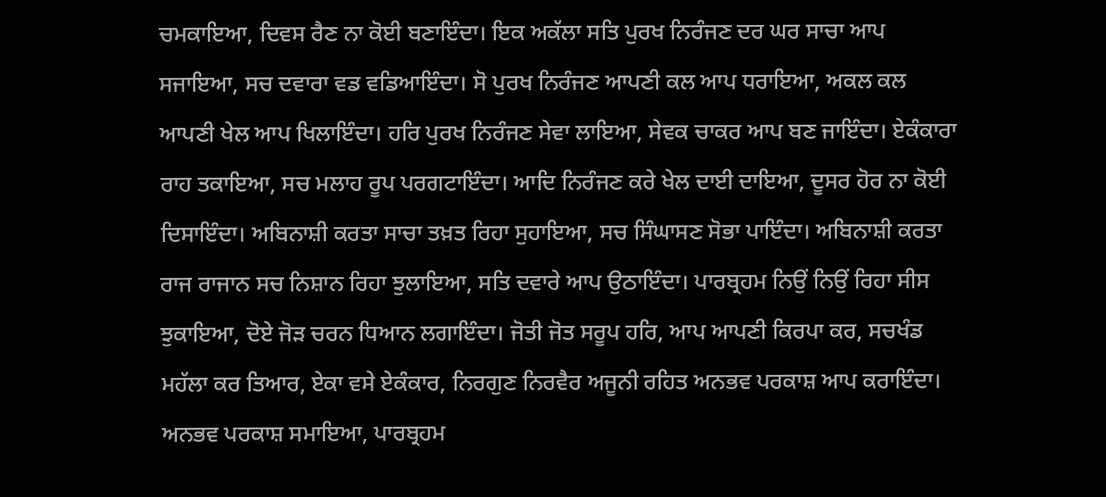ਚਮਕਾਇਆ, ਦਿਵਸ ਰੈਣ ਨਾ ਕੋਈ ਬਣਾਇੰਦਾ। ਇਕ ਅਕੱਲਾ ਸਤਿ ਪੁਰਖ ਨਿਰੰਜਣ ਦਰ ਘਰ ਸਾਚਾ ਆਪ ਸਜਾਇਆ, ਸਚ ਦਵਾਰਾ ਵਡ ਵਡਿਆਇੰਦਾ। ਸੋ ਪੁਰਖ ਨਿਰੰਜਣ ਆਪਣੀ ਕਲ ਆਪ ਧਰਾਇਆ, ਅਕਲ ਕਲ ਆਪਣੀ ਖੇਲ ਆਪ ਖਿਲਾਇੰਦਾ। ਹਰਿ ਪੁਰਖ ਨਿਰੰਜਣ ਸੇਵਾ ਲਾਇਆ, ਸੇਵਕ ਚਾਕਰ ਆਪ ਬਣ ਜਾਇੰਦਾ। ਏਕੰਕਾਰਾ ਰਾਹ ਤਕਾਇਆ, ਸਚ ਮਲਾਹ ਰੂਪ ਪਰਗਟਾਇੰਦਾ। ਆਦਿ ਨਿਰੰਜਣ ਕਰੇ ਖੇਲ ਦਾਈ ਦਾਇਆ, ਦੂਸਰ ਹੋਰ ਨਾ ਕੋਈ ਦਿਸਾਇੰਦਾ। ਅਬਿਨਾਸ਼ੀ ਕਰਤਾ ਸਾਚਾ ਤਖ਼ਤ ਰਿਹਾ ਸੁਹਾਇਆ, ਸਚ ਸਿੰਘਾਸਣ ਸੋਭਾ ਪਾਇੰਦਾ। ਅਬਿਨਾਸ਼ੀ ਕਰਤਾ ਰਾਜ ਰਾਜਾਨ ਸਚ ਨਿਸ਼ਾਨ ਰਿਹਾ ਝੁਲਾਇਆ, ਸਤਿ ਦਵਾਰੇ ਆਪ ਉਠਾਇੰਦਾ। ਪਾਰਬ੍ਰਹਮ ਨਿਉਂ ਨਿਉਂ ਰਿਹਾ ਸੀਸ ਝੁਕਾਇਆ, ਦੋਏ ਜੋੜ ਚਰਨ ਧਿਆਨ ਲਗਾਇੰਦਾ। ਜੋਤੀ ਜੋਤ ਸਰੂਪ ਹਰਿ, ਆਪ ਆਪਣੀ ਕਿਰਪਾ ਕਰ, ਸਚਖੰਡ ਮਹੱਲਾ ਕਰ ਤਿਆਰ, ਏਕਾ ਵਸੇ ਏਕੰਕਾਰ, ਨਿਰਗੁਣ ਨਿਰਵੈਰ ਅਜੂਨੀ ਰਹਿਤ ਅਨਭਵ ਪਰਕਾਸ਼ ਆਪ ਕਰਾਇੰਦਾ। ਅਨਭਵ ਪਰਕਾਸ਼ ਸਮਾਇਆ, ਪਾਰਬ੍ਰਹਮ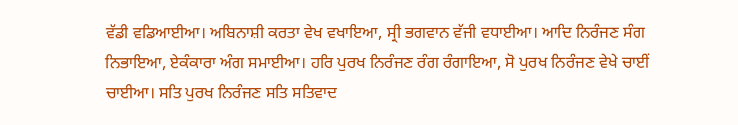ਵੱਡੀ ਵਡਿਆਈਆ। ਅਬਿਨਾਸ਼ੀ ਕਰਤਾ ਵੇਖ ਵਖਾਇਆ, ਸ੍ਰੀ ਭਗਵਾਨ ਵੱਜੀ ਵਧਾਈਆ। ਆਦਿ ਨਿਰੰਜਣ ਸੰਗ ਨਿਭਾਇਆ, ਏਕੰਕਾਰਾ ਅੰਗ ਸਮਾਈਆ। ਹਰਿ ਪੁਰਖ ਨਿਰੰਜਣ ਰੰਗ ਰੰਗਾਇਆ, ਸੋ ਪੁਰਖ ਨਿਰੰਜਣ ਵੇਖੇ ਚਾਈਂ ਚਾਈਆ। ਸਤਿ ਪੁਰਖ ਨਿਰੰਜਣ ਸਤਿ ਸਤਿਵਾਦ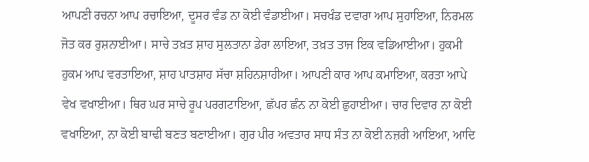ਆਪਣੀ ਰਚਨਾ ਆਪ ਰਚਾਇਆ, ਦੂਸਰ ਵੰਡ ਨਾ ਕੋਈ ਵੰਡਾਈਆ। ਸਚਖੰਡ ਦਵਾਰਾ ਆਪ ਸੁਹਾਇਆ, ਨਿਰਮਲ ਜੋਤ ਕਰ ਰੁਸ਼ਨਾਈਆ। ਸਾਚੇ ਤਖ਼ਤ ਸ਼ਾਹ ਸੁਲਤਾਨਾ ਡੇਰਾ ਲਾਇਆ, ਤਖ਼ਤ ਤਾਜ ਇਕ ਵਡਿਆਈਆ। ਹੁਕਮੀ ਹੁਕਮ ਆਪ ਵਰਤਾਇਆ, ਸ਼ਾਹ ਪਾਤਸ਼ਾਹ ਸੱਚਾ ਸ਼ਹਿਨਸ਼ਾਹੀਆ। ਆਪਣੀ ਕਾਰ ਆਪ ਕਮਾਇਆ, ਕਰਤਾ ਆਪੇ ਵੇਖ ਵਖਾਈਆ। ਥਿਰ ਘਰ ਸਾਚੇ ਰੂਪ ਪਰਗਟਾਇਆ, ਛੱਪਰ ਛੰਨ ਨਾ ਕੋਈ ਛੁਹਾਈਆ। ਚਾਰ ਦਿਵਾਰ ਨਾ ਕੋਈ ਵਖਾਇਆ, ਨਾ ਕੋਈ ਬਾਢੀ ਬਣਤ ਬਣਾਈਆ। ਗੁਰ ਪੀਰ ਅਵਤਾਰ ਸਾਧ ਸੰਤ ਨਾ ਕੋਈ ਨਜ਼ਰੀ ਆਇਆ, ਆਦਿ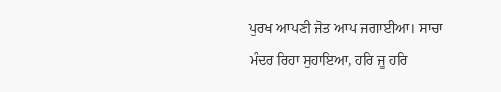ਪੁਰਖ ਆਪਣੀ ਜੋਤ ਆਪ ਜਗਾਈਆ। ਸਾਚਾ ਮੰਦਰ ਰਿਹਾ ਸੁਹਾਇਆ, ਹਰਿ ਜੂ ਹਰਿ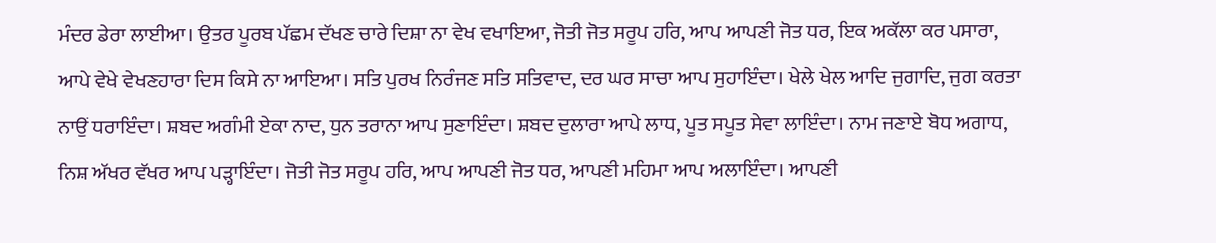ਮੰਦਰ ਡੇਰਾ ਲਾਈਆ। ਉਤਰ ਪੂਰਬ ਪੱਛਮ ਦੱਖਣ ਚਾਰੇ ਦਿਸ਼ਾ ਨਾ ਵੇਖ ਵਖਾਇਆ, ਜੋਤੀ ਜੋਤ ਸਰੂਪ ਹਰਿ, ਆਪ ਆਪਣੀ ਜੋਤ ਧਰ, ਇਕ ਅਕੱਲਾ ਕਰ ਪਸਾਰਾ, ਆਪੇ ਵੇਖੇ ਵੇਖਣਹਾਰਾ ਦਿਸ ਕਿਸੇ ਨਾ ਆਇਆ। ਸਤਿ ਪੁਰਖ ਨਿਰੰਜਣ ਸਤਿ ਸਤਿਵਾਦ, ਦਰ ਘਰ ਸਾਚਾ ਆਪ ਸੁਹਾਇੰਦਾ। ਖੇਲੇ ਖੇਲ ਆਦਿ ਜੁਗਾਦਿ, ਜੁਗ ਕਰਤਾ ਨਾਉਂ ਧਰਾਇੰਦਾ। ਸ਼ਬਦ ਅਗੰਮੀ ਏਕਾ ਨਾਦ, ਧੁਨ ਤਰਾਨਾ ਆਪ ਸੁਣਾਇੰਦਾ। ਸ਼ਬਦ ਦੁਲਾਰਾ ਆਪੇ ਲਾਧ, ਪੂਤ ਸਪੂਤ ਸੇਵਾ ਲਾਇੰਦਾ। ਨਾਮ ਜਣਾਏ ਬੋਧ ਅਗਾਧ, ਨਿਸ਼ ਅੱਖਰ ਵੱਖਰ ਆਪ ਪੜ੍ਹਾਇੰਦਾ। ਜੋਤੀ ਜੋਤ ਸਰੂਪ ਹਰਿ, ਆਪ ਆਪਣੀ ਜੋਤ ਧਰ, ਆਪਣੀ ਮਹਿਮਾ ਆਪ ਅਲਾਇੰਦਾ। ਆਪਣੀ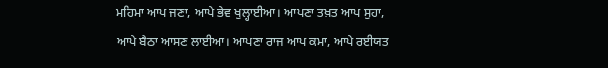ਮਹਿਮਾ ਆਪ ਜਣਾ, ਆਪੇ ਭੇਵ ਖੁਲ੍ਹਾਈਆ। ਆਪਣਾ ਤਖ਼ਤ ਆਪ ਸੁਹਾ, ਆਪੇ ਬੈਠਾ ਆਸਣ ਲਾਈਆ। ਆਪਣਾ ਰਾਜ ਆਪ ਕਮਾ, ਆਪੇ ਰਈਯਤ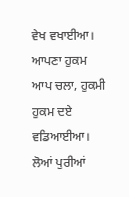ਵੇਖ ਵਖਾਈਆ। ਆਪਣਾ ਹੁਕਮ ਆਪ ਚਲਾ, ਹੁਕਮੀ ਹੁਕਮ ਦਏ ਵਡਿਆਈਆ। ਲੋਆਂ ਪੁਰੀਆਂ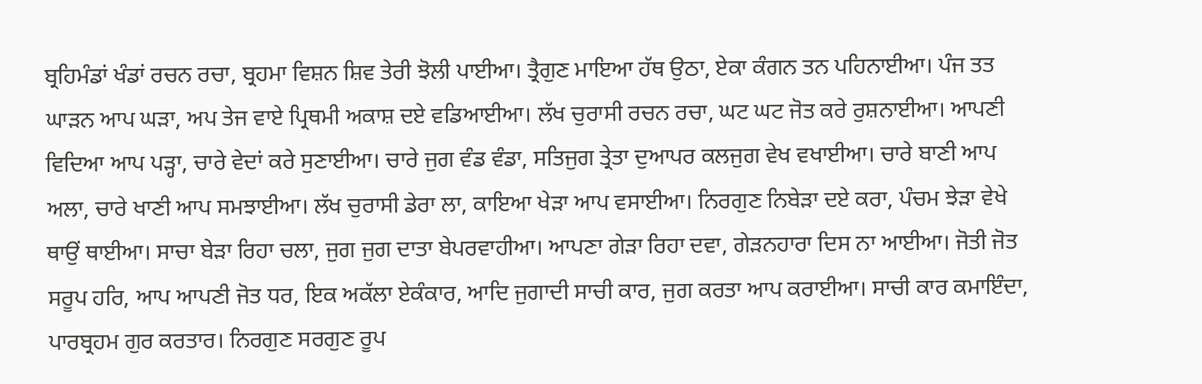ਬ੍ਰਹਿਮੰਡਾਂ ਖੰਡਾਂ ਰਚਨ ਰਚਾ, ਬ੍ਰਹਮਾ ਵਿਸ਼ਨ ਸ਼ਿਵ ਤੇਰੀ ਝੋਲੀ ਪਾਈਆ। ਤ੍ਰੈਗੁਣ ਮਾਇਆ ਹੱਥ ਉਠਾ, ਏਕਾ ਕੰਗਨ ਤਨ ਪਹਿਨਾਈਆ। ਪੰਜ ਤਤ ਘਾੜਨ ਆਪ ਘੜਾ, ਅਪ ਤੇਜ ਵਾਏ ਪ੍ਰਿਥਮੀ ਅਕਾਸ਼ ਦਏ ਵਡਿਆਈਆ। ਲੱਖ ਚੁਰਾਸੀ ਰਚਨ ਰਚਾ, ਘਟ ਘਟ ਜੋਤ ਕਰੇ ਰੁਸ਼ਨਾਈਆ। ਆਪਣੀ ਵਿਦਿਆ ਆਪ ਪੜ੍ਹਾ, ਚਾਰੇ ਵੇਦਾਂ ਕਰੇ ਸੁਣਾਈਆ। ਚਾਰੇ ਜੁਗ ਵੰਡ ਵੰਡਾ, ਸਤਿਜੁਗ ਤ੍ਰੇਤਾ ਦੁਆਪਰ ਕਲਜੁਗ ਵੇਖ ਵਖਾਈਆ। ਚਾਰੇ ਬਾਣੀ ਆਪ ਅਲਾ, ਚਾਰੇ ਖਾਣੀ ਆਪ ਸਮਝਾਈਆ। ਲੱਖ ਚੁਰਾਸੀ ਡੇਰਾ ਲਾ, ਕਾਇਆ ਖੇੜਾ ਆਪ ਵਸਾਈਆ। ਨਿਰਗੁਣ ਨਿਬੇੜਾ ਦਏ ਕਰਾ, ਪੰਚਮ ਝੇੜਾ ਵੇਖੇ ਥਾਉਂ ਥਾਈਆ। ਸਾਚਾ ਬੇੜਾ ਰਿਹਾ ਚਲਾ, ਜੁਗ ਜੁਗ ਦਾਤਾ ਬੇਪਰਵਾਹੀਆ। ਆਪਣਾ ਗੇੜਾ ਰਿਹਾ ਦਵਾ, ਗੇੜਨਹਾਰਾ ਦਿਸ ਨਾ ਆਈਆ। ਜੋਤੀ ਜੋਤ ਸਰੂਪ ਹਰਿ, ਆਪ ਆਪਣੀ ਜੋਤ ਧਰ, ਇਕ ਅਕੱਲਾ ਏਕੰਕਾਰ, ਆਦਿ ਜੁਗਾਦੀ ਸਾਚੀ ਕਾਰ, ਜੁਗ ਕਰਤਾ ਆਪ ਕਰਾਈਆ। ਸਾਚੀ ਕਾਰ ਕਮਾਇੰਦਾ, ਪਾਰਬ੍ਰਹਮ ਗੁਰ ਕਰਤਾਰ। ਨਿਰਗੁਣ ਸਰਗੁਣ ਰੂਪ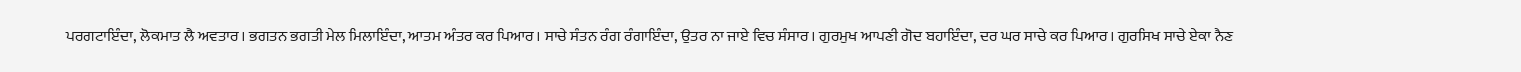ਪਰਗਟਾਇੰਦਾ, ਲੋਕਮਾਤ ਲੈ ਅਵਤਾਰ। ਭਗਤਨ ਭਗਤੀ ਮੇਲ ਮਿਲਾਇੰਦਾ, ਆਤਮ ਅੰਤਰ ਕਰ ਪਿਆਰ। ਸਾਚੇ ਸੰਤਨ ਰੰਗ ਰੰਗਾਇੰਦਾ, ਉਤਰ ਨਾ ਜਾਏ ਵਿਚ ਸੰਸਾਰ। ਗੁਰਮੁਖ ਆਪਣੀ ਗੋਦ ਬਹਾਇੰਦਾ, ਦਰ ਘਰ ਸਾਚੇ ਕਰ ਪਿਆਰ। ਗੁਰਸਿਖ ਸਾਚੇ ਏਕਾ ਨੈਣ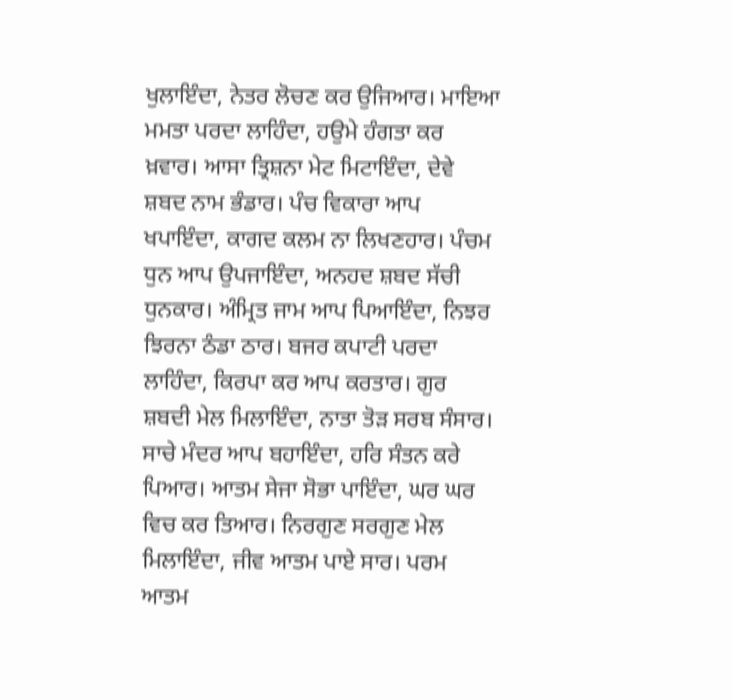ਖੁਲਾਇੰਦਾ, ਨੇਤਰ ਲੋਚਣ ਕਰ ਉਜਿਆਰ। ਮਾਇਆ ਮਮਤਾ ਪਰਦਾ ਲਾਹਿੰਦਾ, ਹਉਮੇ ਹੰਗਤਾ ਕਰ ਖ਼ਵਾਰ। ਆਸਾ ਤ੍ਰਿਸ਼ਨਾ ਮੇਟ ਮਿਟਾਇੰਦਾ, ਦੇਵੇ ਸ਼ਬਦ ਨਾਮ ਭੰਡਾਰ। ਪੰਚ ਵਿਕਾਰਾ ਆਪ ਖਪਾਇੰਦਾ, ਕਾਗਦ ਕਲਮ ਨਾ ਲਿਖਣਹਾਰ। ਪੰਚਮ ਧੁਨ ਆਪ ਉਪਜਾਇੰਦਾ, ਅਨਹਦ ਸ਼ਬਦ ਸੱਚੀ ਧੁਨਕਾਰ। ਅੰਮ੍ਰਿਤ ਜਾਮ ਆਪ ਪਿਆਇੰਦਾ, ਨਿਝਰ ਝਿਰਨਾ ਠੰਡਾ ਠਾਰ। ਬਜਰ ਕਪਾਟੀ ਪਰਦਾ ਲਾਹਿੰਦਾ, ਕਿਰਪਾ ਕਰ ਆਪ ਕਰਤਾਰ। ਗੁਰ ਸ਼ਬਦੀ ਮੇਲ ਮਿਲਾਇੰਦਾ, ਨਾਤਾ ਤੋੜ ਸਰਬ ਸੰਸਾਰ। ਸਾਚੇ ਮੰਦਰ ਆਪ ਬਹਾਇੰਦਾ, ਹਰਿ ਸੰਤਨ ਕਰੇ ਪਿਆਰ। ਆਤਮ ਸੇਜਾ ਸੋਭਾ ਪਾਇੰਦਾ, ਘਰ ਘਰ ਵਿਚ ਕਰ ਤਿਆਰ। ਨਿਰਗੁਣ ਸਰਗੁਣ ਮੇਲ ਮਿਲਾਇੰਦਾ, ਜੀਵ ਆਤਮ ਪਾਏ ਸਾਰ। ਪਰਮ ਆਤਮ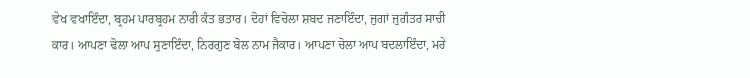ਵੇਖ ਵਖਾਇੰਦਾ, ਬ੍ਰਹਮ ਪਾਰਬ੍ਰਹਮ ਨਾਰੀ ਕੰਤ ਭਤਾਰ। ਦੋਹਾਂ ਵਿਚੋਲਾ ਸ਼ਬਦ ਜਣਾਇੰਦਾ, ਜੁਗਾਂ ਜੁਗੰਤਰ ਸਾਚੀ ਕਾਰ। ਆਪਣਾ ਢੋਲਾ ਆਪ ਸੁਣਾਇੰਦਾ, ਨਿਰਗੁਣ ਬੋਲ ਨਾਮ ਜੈਕਾਰ। ਆਪਣਾ ਚੋਲਾ ਆਪ ਬਦਲਾਇੰਦਾ, ਮਰੇ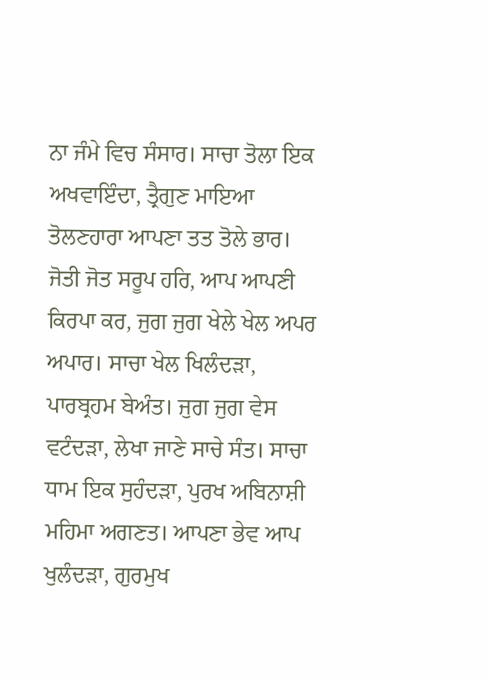ਨਾ ਜੰਮੇ ਵਿਚ ਸੰਸਾਰ। ਸਾਚਾ ਤੋਲਾ ਇਕ ਅਖਵਾਇੰਦਾ, ਤ੍ਰੈਗੁਣ ਮਾਇਆ ਤੋਲਣਹਾਰਾ ਆਪਣਾ ਤਤ ਤੋਲੇ ਭਾਰ। ਜੋਤੀ ਜੋਤ ਸਰੂਪ ਹਰਿ, ਆਪ ਆਪਣੀ ਕਿਰਪਾ ਕਰ, ਜੁਗ ਜੁਗ ਖੇਲੇ ਖੇਲ ਅਪਰ ਅਪਾਰ। ਸਾਚਾ ਖੇਲ ਖਿਲੰਦੜਾ, ਪਾਰਬ੍ਰਹਮ ਬੇਅੰਤ। ਜੁਗ ਜੁਗ ਵੇਸ ਵਟੰਦੜਾ, ਲੇਖਾ ਜਾਣੇ ਸਾਚੇ ਸੰਤ। ਸਾਚਾ ਧਾਮ ਇਕ ਸੁਹੰਦੜਾ, ਪੁਰਖ ਅਬਿਨਾਸ਼ੀ ਮਹਿਮਾ ਅਗਣਤ। ਆਪਣਾ ਭੇਵ ਆਪ ਖੁਲੰਦੜਾ, ਗੁਰਮੁਖ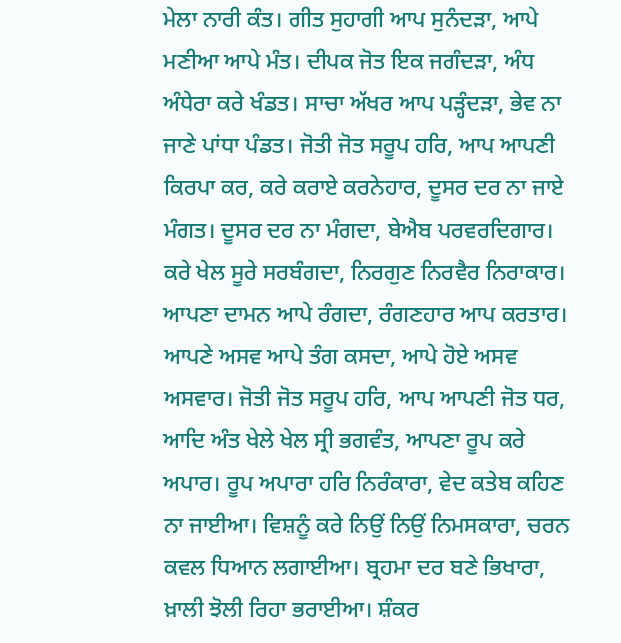ਮੇਲਾ ਨਾਰੀ ਕੰਤ। ਗੀਤ ਸੁਹਾਗੀ ਆਪ ਸੁਨੰਦੜਾ, ਆਪੇ ਮਣੀਆ ਆਪੇ ਮੰਤ। ਦੀਪਕ ਜੋਤ ਇਕ ਜਗੰਦੜਾ, ਅੰਧ ਅੰਧੇਰਾ ਕਰੇ ਖੰਡਤ। ਸਾਚਾ ਅੱਖਰ ਆਪ ਪੜ੍ਹੰਦੜਾ, ਭੇਵ ਨਾ ਜਾਣੇ ਪਾਂਧਾ ਪੰਡਤ। ਜੋਤੀ ਜੋਤ ਸਰੂਪ ਹਰਿ, ਆਪ ਆਪਣੀ ਕਿਰਪਾ ਕਰ, ਕਰੇ ਕਰਾਏ ਕਰਨੇਹਾਰ, ਦੂਸਰ ਦਰ ਨਾ ਜਾਏ ਮੰਗਤ। ਦੂਸਰ ਦਰ ਨਾ ਮੰਗਦਾ, ਬੇਐਬ ਪਰਵਰਦਿਗਾਰ। ਕਰੇ ਖੇਲ ਸੂਰੇ ਸਰਬੰਗਦਾ, ਨਿਰਗੁਣ ਨਿਰਵੈਰ ਨਿਰਾਕਾਰ। ਆਪਣਾ ਦਾਮਨ ਆਪੇ ਰੰਗਦਾ, ਰੰਗਣਹਾਰ ਆਪ ਕਰਤਾਰ। ਆਪਣੇ ਅਸਵ ਆਪੇ ਤੰਗ ਕਸਦਾ, ਆਪੇ ਹੋਏ ਅਸਵ ਅਸਵਾਰ। ਜੋਤੀ ਜੋਤ ਸਰੂਪ ਹਰਿ, ਆਪ ਆਪਣੀ ਜੋਤ ਧਰ, ਆਦਿ ਅੰਤ ਖੇਲੇ ਖੇਲ ਸ੍ਰੀ ਭਗਵੰਤ, ਆਪਣਾ ਰੂਪ ਕਰੇ ਅਪਾਰ। ਰੂਪ ਅਪਾਰਾ ਹਰਿ ਨਿਰੰਕਾਰਾ, ਵੇਦ ਕਤੇਬ ਕਹਿਣ ਨਾ ਜਾਈਆ। ਵਿਸ਼ਨੂੰ ਕਰੇ ਨਿਉਂ ਨਿਉਂ ਨਿਮਸਕਾਰਾ, ਚਰਨ ਕਵਲ ਧਿਆਨ ਲਗਾਈਆ। ਬ੍ਰਹਮਾ ਦਰ ਬਣੇ ਭਿਖਾਰਾ, ਖ਼ਾਲੀ ਝੋਲੀ ਰਿਹਾ ਭਰਾਈਆ। ਸ਼ੰਕਰ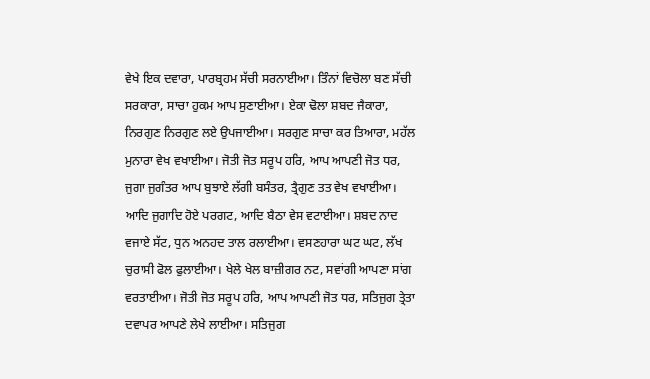ਵੇਖੇ ਇਕ ਦਵਾਰਾ, ਪਾਰਬ੍ਰਹਮ ਸੱਚੀ ਸਰਨਾਈਆ। ਤਿੰਨਾਂ ਵਿਚੋਲਾ ਬਣ ਸੱਚੀ ਸਰਕਾਰਾ, ਸਾਚਾ ਹੁਕਮ ਆਪ ਸੁਣਾਈਆ। ਏਕਾ ਢੋਲਾ ਸ਼ਬਦ ਜੈਕਾਰਾ, ਨਿਰਗੁਣ ਨਿਰਗੁਣ ਲਏ ਉਪਜਾਈਆ। ਸਰਗੁਣ ਸਾਚਾ ਕਰ ਤਿਆਰਾ, ਮਹੱਲ ਮੁਨਾਰਾ ਵੇਖ ਵਖਾਈਆ। ਜੋਤੀ ਜੋਤ ਸਰੂਪ ਹਰਿ, ਆਪ ਆਪਣੀ ਜੋਤ ਧਰ, ਜੁਗਾ ਜੁਗੰਤਰ ਆਪ ਬੁਝਾਏ ਲੱਗੀ ਬਸੰਤਰ, ਤ੍ਰੈਗੁਣ ਤਤ ਵੇਖ ਵਖਾਈਆ। ਆਦਿ ਜੁਗਾਦਿ ਹੋਏ ਪਰਗਟ, ਆਦਿ ਬੈਠਾ ਵੇਸ ਵਟਾਈਆ। ਸ਼ਬਦ ਨਾਦ ਵਜਾਏ ਸੱਟ, ਧੁਨ ਅਨਹਦ ਤਾਲ ਰਲਾਈਆ। ਵਸਣਹਾਰਾ ਘਟ ਘਟ, ਲੱਖ ਚੁਰਾਸੀ ਫੋਲ ਫੁਲਾਈਆ। ਖੇਲੇ ਖੇਲ ਬਾਜ਼ੀਗਰ ਨਟ, ਸਵਾਂਗੀ ਆਪਣਾ ਸਾਂਗ ਵਰਤਾਈਆ। ਜੋਤੀ ਜੋਤ ਸਰੂਪ ਹਰਿ, ਆਪ ਆਪਣੀ ਜੋਤ ਧਰ, ਸਤਿਜੁਗ ਤ੍ਰੇਤਾ ਦਵਾਪਰ ਆਪਣੇ ਲੇਖੇ ਲਾਈਆ। ਸਤਿਜੁਗ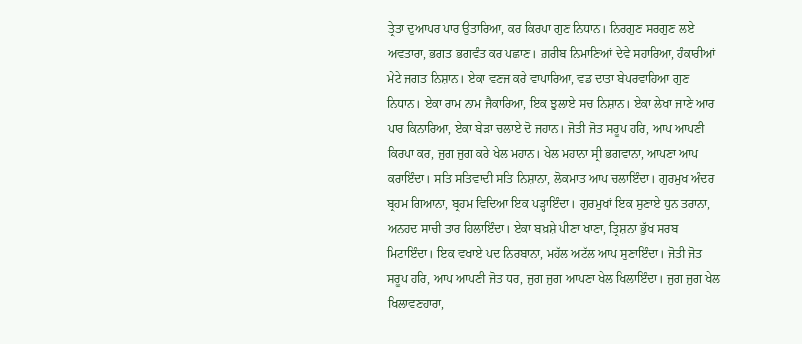ਤ੍ਰੇਤਾ ਦੁਆਪਰ ਪਾਰ ਉਤਾਰਿਆ, ਕਰ ਕਿਰਪਾ ਗੁਣ ਨਿਧਾਨ। ਨਿਰਗੁਣ ਸਰਗੁਣ ਲਏ ਅਵਤਾਰਾ, ਭਗਤ ਭਗਵੰਤ ਕਰ ਪਛਾਣ। ਗ਼ਰੀਬ ਨਿਮਾਣਿਆਂ ਦੇਵੇ ਸਹਾਰਿਆ, ਹੰਕਾਰੀਆਂ ਮੇਟੇ ਜਗਤ ਨਿਸ਼ਾਨ। ਏਕਾ ਵਣਜ ਕਰੇ ਵਾਪਾਰਿਆ, ਵਡ ਦਾਤਾ ਬੇਪਰਵਾਹਿਆ ਗੁਣ ਨਿਧਾਨ। ਏਕਾ ਰਾਮ ਨਾਮ ਜੈਕਾਰਿਆ, ਇਕ ਝੁਲਾਏ ਸਚ ਨਿਸ਼ਾਨ। ਏਕਾ ਲੇਖਾ ਜਾਣੇ ਆਰ ਪਾਰ ਕਿਨਾਰਿਆ, ਏਕਾ ਬੇੜਾ ਚਲਾਏ ਦੋ ਜਹਾਨ। ਜੋਤੀ ਜੋਤ ਸਰੂਪ ਹਰਿ, ਆਪ ਆਪਣੀ ਕਿਰਪਾ ਕਰ, ਜੁਗ ਜੁਗ ਕਰੇ ਖੇਲ ਮਹਾਨ। ਖੇਲ ਮਹਾਨਾ ਸ੍ਰੀ ਭਗਵਾਨਾ, ਆਪਣਾ ਆਪ ਕਰਾਇੰਦਾ। ਸਤਿ ਸਤਿਵਾਦੀ ਸਤਿ ਨਿਸ਼ਾਨਾ, ਲੋਕਮਾਤ ਆਪ ਚਲਾਇੰਦਾ। ਗੁਰਮੁਖ ਅੰਦਰ ਬ੍ਰਹਮ ਗਿਆਨਾ, ਬ੍ਰਹਮ ਵਿਦਿਆ ਇਕ ਪੜ੍ਹਾਇੰਦਾ। ਗੁਰਮੁਖਾਂ ਇਕ ਸੁਣਾਏ ਧੁਨ ਤਰਾਨਾ, ਅਨਹਦ ਸਾਚੀ ਤਾਰ ਹਿਲਾਇੰਦਾ। ਏਕਾ ਬਖ਼ਸ਼ੇ ਪੀਣਾ ਖਾਣਾ, ਤ੍ਰਿਸ਼ਨਾ ਭੁੱਖ ਸਰਬ ਮਿਟਾਇੰਦਾ। ਇਕ ਵਖਾਏ ਪਦ ਨਿਰਬਾਨਾ, ਮਹੱਲ ਅਟੱਲ ਆਪ ਸੁਣਾਇੰਦਾ। ਜੋਤੀ ਜੋਤ ਸਰੂਪ ਹਰਿ, ਆਪ ਆਪਣੀ ਜੋਤ ਧਰ, ਜੁਗ ਜੁਗ ਆਪਣਾ ਖੇਲ ਖਿਲਾਇੰਦਾ। ਜੁਗ ਜੁਗ ਖੇਲ ਖਿਲਾਵਣਹਾਰਾ,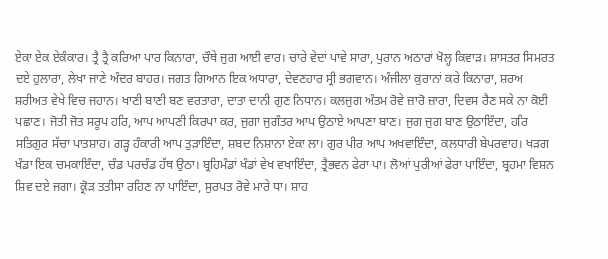ਏਕਾ ਏਕ ਏਕੰਕਾਰ। ਤ੍ਰੈ ਤ੍ਰੈ ਕਰਿਆ ਪਾਰ ਕਿਨਾਰਾ, ਚੌਥੇ ਜੁਗ ਆਈ ਵਾਰ। ਚਾਰੇ ਵੇਦਾਂ ਪਾਵੇ ਸਾਰਾ, ਪੁਰਾਨ ਅਠਾਰਾਂ ਖੋਲ੍ਹ ਕਿਵਾੜ। ਸ਼ਾਸਤਰ ਸਿਮਰਤ ਦਏ ਹੁਲਾਰਾ, ਲੇਖਾ ਜਾਣੇ ਅੰਦਰ ਬਾਹਰ। ਜਗਤ ਗਿਆਨ ਇਕ ਅਧਾਰਾ, ਦੇਵਣਹਾਰ ਸ੍ਰੀ ਭਗਵਾਨ। ਅੰਜੀਲਾ ਕੁਰਾਨਾਂ ਕਰੇ ਕਿਨਾਰਾ, ਸ਼ਰਅ ਸ਼ਰੀਅਤ ਵੇਖੇ ਵਿਚ ਜਹਾਨ। ਖਾਣੀ ਬਾਣੀ ਬਣ ਵਰਤਾਰਾ, ਦਾਤਾ ਦਾਨੀ ਗੁਣ ਨਿਧਾਨ। ਕਲਜੁਗ ਅੰਤਮ ਰੋਵੇ ਜ਼ਾਰੋ ਜ਼ਾਰਾ, ਦਿਵਸ ਰੈਣ ਸਕੇ ਨਾ ਕੋਈ ਪਛਾਣ। ਜੋਤੀ ਜੋਤ ਸਰੂਪ ਹਰਿ, ਆਪ ਆਪਣੀ ਕਿਰਪਾ ਕਰ, ਜੁਗਾ ਜੁਗੰਤਰ ਆਪ ਉਠਾਏ ਆਪਣਾ ਬਾਣ। ਜੁਗ ਜੁਗ ਬਾਣ ਉਠਾਇੰਦਾ, ਹਰਿ ਸਤਿਗੁਰ ਸੱਚਾ ਪਾਤਸ਼ਾਹ। ਗੜ੍ਹ ਹੰਕਾਰੀ ਆਪ ਤੁੜਾਇੰਦਾ, ਸ਼ਬਦ ਨਿਸ਼ਾਨਾ ਏਕਾ ਲਾ। ਗੁਰ ਪੀਰ ਆਪ ਅਖਵਾਇੰਦਾ, ਕਲਧਾਰੀ ਬੇਪਰਵਾਹ। ਖੜਗ ਖੰਡਾ ਇਕ ਚਮਕਾਇੰਦਾ, ਚੰਡ ਪਰਚੰਡ ਹੱਥ ਉਠਾ। ਬ੍ਰਹਿਮੰਡਾਂ ਖੰਡਾਂ ਵੇਖ ਵਖਾਇੰਦਾ, ਤ੍ਰੈਭਵਨ ਫੇਰਾ ਪਾ। ਲੋਆਂ ਪੁਰੀਆਂ ਫੇਰਾ ਪਾਇੰਦਾ, ਬ੍ਰਹਮਾ ਵਿਸ਼ਨ ਸ਼ਿਵ ਦਏ ਜਗਾ। ਕ੍ਰੋੜ ਤਤੀਸਾ ਰਹਿਣ ਨਾ ਪਾਇੰਦਾ, ਸੁਰਪਤ ਰੋਵੇ ਮਾਰੇ ਧਾ। ਸ਼ਾਹ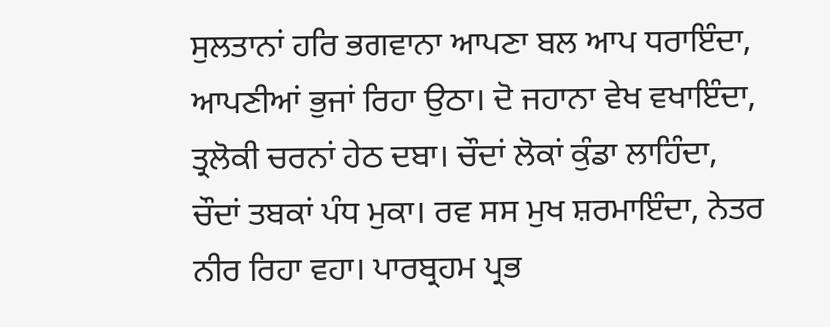ਸੁਲਤਾਨਾਂ ਹਰਿ ਭਗਵਾਨਾ ਆਪਣਾ ਬਲ ਆਪ ਧਰਾਇੰਦਾ, ਆਪਣੀਆਂ ਭੁਜਾਂ ਰਿਹਾ ਉਠਾ। ਦੋ ਜਹਾਨਾ ਵੇਖ ਵਖਾਇੰਦਾ, ਤ੍ਰਲੋਕੀ ਚਰਨਾਂ ਹੇਠ ਦਬਾ। ਚੌਦਾਂ ਲੋਕਾਂ ਕੁੰਡਾ ਲਾਹਿੰਦਾ, ਚੌਦਾਂ ਤਬਕਾਂ ਪੰਧ ਮੁਕਾ। ਰਵ ਸਸ ਮੁਖ ਸ਼ਰਮਾਇੰਦਾ, ਨੇਤਰ ਨੀਰ ਰਿਹਾ ਵਹਾ। ਪਾਰਬ੍ਰਹਮ ਪ੍ਰਭ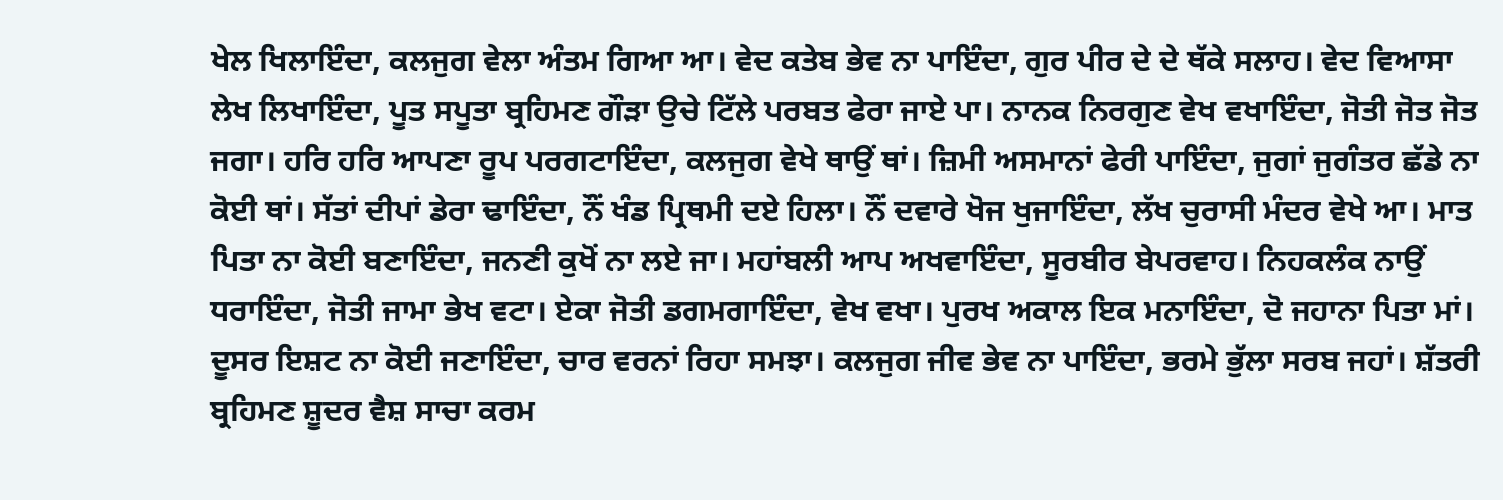ਖੇਲ ਖਿਲਾਇੰਦਾ, ਕਲਜੁਗ ਵੇਲਾ ਅੰਤਮ ਗਿਆ ਆ। ਵੇਦ ਕਤੇਬ ਭੇਵ ਨਾ ਪਾਇੰਦਾ, ਗੁਰ ਪੀਰ ਦੇ ਦੇ ਥੱਕੇ ਸਲਾਹ। ਵੇਦ ਵਿਆਸਾ ਲੇਖ ਲਿਖਾਇੰਦਾ, ਪੂਤ ਸਪੂਤਾ ਬ੍ਰਹਿਮਣ ਗੌੜਾ ਉਚੇ ਟਿੱਲੇ ਪਰਬਤ ਫੇਰਾ ਜਾਏ ਪਾ। ਨਾਨਕ ਨਿਰਗੁਣ ਵੇਖ ਵਖਾਇੰਦਾ, ਜੋਤੀ ਜੋਤ ਜੋਤ ਜਗਾ। ਹਰਿ ਹਰਿ ਆਪਣਾ ਰੂਪ ਪਰਗਟਾਇੰਦਾ, ਕਲਜੁਗ ਵੇਖੇ ਥਾਉਂ ਥਾਂ। ਜ਼ਿਮੀ ਅਸਮਾਨਾਂ ਫੇਰੀ ਪਾਇੰਦਾ, ਜੁਗਾਂ ਜੁਗੰਤਰ ਛੱਡੇ ਨਾ ਕੋਈ ਥਾਂ। ਸੱਤਾਂ ਦੀਪਾਂ ਡੇਰਾ ਢਾਇੰਦਾ, ਨੌਂ ਖੰਡ ਪ੍ਰਿਥਮੀ ਦਏ ਹਿਲਾ। ਨੌਂ ਦਵਾਰੇ ਖੋਜ ਖੁਜਾਇੰਦਾ, ਲੱਖ ਚੁਰਾਸੀ ਮੰਦਰ ਵੇਖੇ ਆ। ਮਾਤ ਪਿਤਾ ਨਾ ਕੋਈ ਬਣਾਇੰਦਾ, ਜਨਣੀ ਕੁਖੋਂ ਨਾ ਲਏ ਜਾ। ਮਹਾਂਬਲੀ ਆਪ ਅਖਵਾਇੰਦਾ, ਸੂਰਬੀਰ ਬੇਪਰਵਾਹ। ਨਿਹਕਲੰਕ ਨਾਉਂ ਧਰਾਇੰਦਾ, ਜੋਤੀ ਜਾਮਾ ਭੇਖ ਵਟਾ। ਏਕਾ ਜੋਤੀ ਡਗਮਗਾਇੰਦਾ, ਵੇਖ ਵਖਾ। ਪੁਰਖ ਅਕਾਲ ਇਕ ਮਨਾਇੰਦਾ, ਦੋ ਜਹਾਨਾ ਪਿਤਾ ਮਾਂ। ਦੂਸਰ ਇਸ਼ਟ ਨਾ ਕੋਈ ਜਣਾਇੰਦਾ, ਚਾਰ ਵਰਨਾਂ ਰਿਹਾ ਸਮਝਾ। ਕਲਜੁਗ ਜੀਵ ਭੇਵ ਨਾ ਪਾਇੰਦਾ, ਭਰਮੇ ਭੁੱਲਾ ਸਰਬ ਜਹਾਂ। ਸ਼ੱਤਰੀ ਬ੍ਰਹਿਮਣ ਸ਼ੂਦਰ ਵੈਸ਼ ਸਾਚਾ ਕਰਮ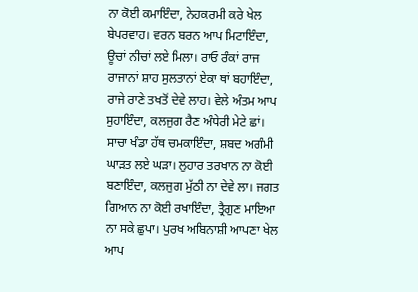ਨਾ ਕੋਈ ਕਮਾਇੰਦਾ, ਨੇਹਕਰਮੀ ਕਰੇ ਖੇਲ ਬੇਪਰਵਾਹ। ਵਰਨ ਬਰਨ ਆਪ ਮਿਟਾਇੰਦਾ, ਊਚਾਂ ਨੀਚਾਂ ਲਏ ਮਿਲਾ। ਰਾਓ ਰੰਕਾਂ ਰਾਜ ਰਾਜਾਨਾਂ ਸ਼ਾਹ ਸੁਲਤਾਨਾਂ ਏਕਾ ਥਾਂ ਬਹਾਇੰਦਾ, ਰਾਜੇ ਰਾਣੇ ਤਖਤੋਂ ਦੇਵੇ ਲਾਹ। ਵੇਲੇ ਅੰਤਮ ਆਪ ਸੁਹਾਇੰਦਾ, ਕਲਜੁਗ ਰੈਣ ਅੰਧੇਰੀ ਮੇਟੇ ਛਾਂ। ਸਾਚਾ ਖੰਡਾ ਹੱਥ ਚਮਕਾਇੰਦਾ, ਸ਼ਬਦ ਅਗੰਮੀ ਘਾੜਤ ਲਏ ਘੜਾ। ਲੁਹਾਰ ਤਰਖਾਨ ਨਾ ਕੋਈ ਬਣਾਇੰਦਾ, ਕਲਜੁਗ ਮੁੱਠੀ ਨਾ ਦੇਵੇ ਲਾ। ਜਗਤ ਗਿਆਨ ਨਾ ਕੋਈ ਰਖਾਇੰਦਾ, ਤ੍ਰੈਗੁਣ ਮਾਇਆ ਨਾ ਸਕੇ ਛੁਪਾ। ਪੁਰਖ ਅਬਿਨਾਸ਼ੀ ਆਪਣਾ ਖੇਲ ਆਪ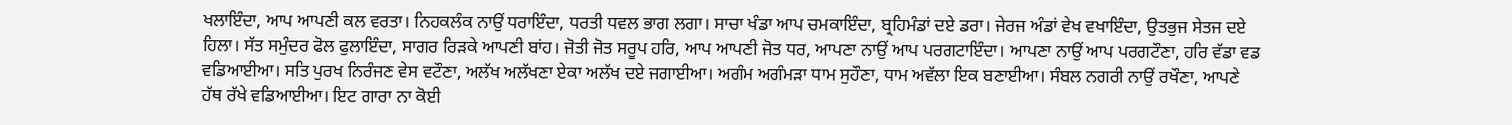ਖਲਾਇੰਦਾ, ਆਪ ਆਪਣੀ ਕਲ ਵਰਤਾ। ਨਿਹਕਲੰਕ ਨਾਉਂ ਧਰਾਇੰਦਾ, ਧਰਤੀ ਧਵਲ ਭਾਗ ਲਗਾ। ਸਾਚਾ ਖੰਡਾ ਆਪ ਚਮਕਾਇੰਦਾ, ਬ੍ਰਹਿਮੰਡਾਂ ਦਏ ਡਰਾ। ਜੇਰਜ ਅੰਡਾਂ ਵੇਖ ਵਖਾਇੰਦਾ, ਉਤਭੁਜ ਸੇਤਜ ਦਏ ਹਿਲਾ। ਸੱਤ ਸਮੁੰਦਰ ਫੋਲ ਫੁਲਾਇੰਦਾ, ਸਾਗਰ ਰਿੜਕੇ ਆਪਣੀ ਬਾਂਹ। ਜੋਤੀ ਜੋਤ ਸਰੂਪ ਹਰਿ, ਆਪ ਆਪਣੀ ਜੋਤ ਧਰ, ਆਪਣਾ ਨਾਉਂ ਆਪ ਪਰਗਟਾਇੰਦਾ। ਆਪਣਾ ਨਾਉਂ ਆਪ ਪਰਗਟੌਣਾ, ਹਰਿ ਵੱਡਾ ਵਡ ਵਡਿਆਈਆ। ਸਤਿ ਪੁਰਖ ਨਿਰੰਜਣ ਵੇਸ ਵਟੌਣਾ, ਅਲੱਖ ਅਲੱਖਣਾ ਏਕਾ ਅਲੱਖ ਦਏ ਜਗਾਈਆ। ਅਗੰਮ ਅਗੰਮੜਾ ਧਾਮ ਸੁਹੌਣਾ, ਧਾਮ ਅਵੱਲਾ ਇਕ ਬਣਾਈਆ। ਸੰਬਲ ਨਗਰੀ ਨਾਉਂ ਰਖੌਣਾ, ਆਪਣੇ ਹੱਥ ਰੱਖੇ ਵਡਿਆਈਆ। ਇਟ ਗਾਰਾ ਨਾ ਕੋਈ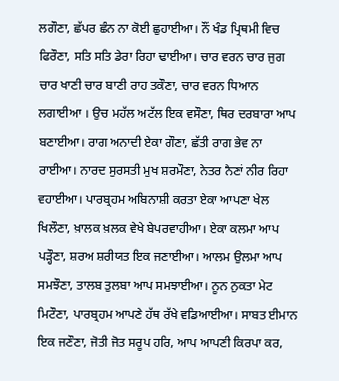ਲਗੌਣਾ, ਛੱਪਰ ਛੰਨ ਨਾ ਕੋਈ ਛੁਹਾਈਆ। ਨੌਂ ਖੰਡ ਪ੍ਰਿਥਮੀ ਵਿਚ ਫਿਰੌਣਾ, ਸਤਿ ਸਤਿ ਡੇਰਾ ਰਿਹਾ ਢਾਈਆ। ਚਾਰ ਵਰਨ ਚਾਰ ਜੁਗ ਚਾਰ ਖਾਣੀ ਚਾਰ ਬਾਣੀ ਰਾਹ ਤਕੌਣਾ, ਚਾਰ ਵਰਨ ਧਿਆਨ ਲਗਾਈਆ । ਉਚ ਮਹੱਲ ਅਟੱਲ ਇਕ ਵਸੌਣਾ, ਥਿਰ ਦਰਬਾਰਾ ਆਪ ਬਣਾਈਆ। ਰਾਗ ਅਨਾਦੀ ਏਕਾ ਗੌਣਾ, ਛੱਤੀ ਰਾਗ ਭੇਵ ਨਾ ਰਾਈਆ। ਨਾਰਦ ਸੁਰਸਤੀ ਮੁਖ ਸ਼ਰਮੌਣਾ, ਨੇਤਰ ਨੈਣਾਂ ਨੀਰ ਰਿਹਾ ਵਹਾਈਆ। ਪਾਰਬ੍ਰਹਮ ਅਬਿਨਾਸ਼ੀ ਕਰਤਾ ਏਕਾ ਆਪਣਾ ਖੇਲ ਖਿਲੌਣਾ, ਖ਼ਾਲਕ ਖ਼ਲਕ ਵੇਖੇ ਬੇਪਰਵਾਹੀਆ। ਏਕਾ ਕਲਮਾ ਆਪ ਪੜ੍ਹੌਣਾ, ਸ਼ਰਅ ਸ਼ਰੀਯਤ ਇਕ ਜਣਾਈਆ। ਆਲਮ ਉਲਮਾ ਆਪ ਸਮਝੌਣਾ, ਤਾਲਬ ਤੁਲਬਾ ਆਪ ਸਮਝਾਈਆ। ਨੂਨ ਨੁਕਤਾ ਮੇਟ ਮਿਟੌਣਾ, ਪਾਰਬ੍ਰਹਮ ਆਪਣੇ ਹੱਥ ਰੱਖੇ ਵਡਿਆਈਆ। ਸਾਬਤ ਈਮਾਨ ਇਕ ਜਣੌਣਾ, ਜੋਤੀ ਜੋਤ ਸਰੂਪ ਹਰਿ, ਆਪ ਆਪਣੀ ਕਿਰਪਾ ਕਰ,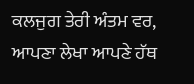ਕਲਜੁਗ ਤੇਰੀ ਅੰਤਮ ਵਰ, ਆਪਣਾ ਲੇਖਾ ਆਪਣੇ ਹੱਥ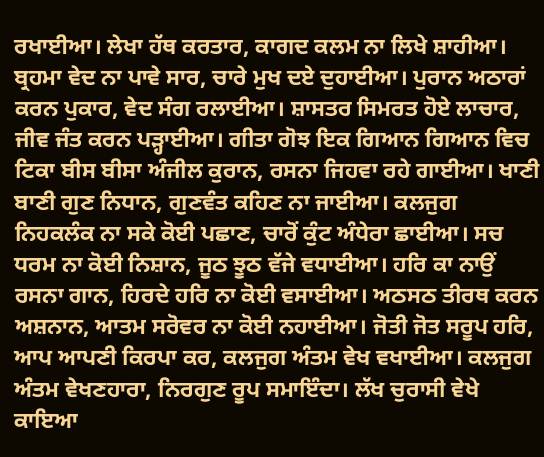ਰਖਾਈਆ। ਲੇਖਾ ਹੱਥ ਕਰਤਾਰ, ਕਾਗਦ ਕਲਮ ਨਾ ਲਿਖੇ ਸ਼ਾਹੀਆ। ਬ੍ਰਹਮਾ ਵੇਦ ਨਾ ਪਾਵੇ ਸਾਰ, ਚਾਰੇ ਮੁਖ ਦਏ ਦੁਹਾਈਆ। ਪੁਰਾਨ ਅਠਾਰਾਂ ਕਰਨ ਪੁਕਾਰ, ਵੇਦ ਸੰਗ ਰਲਾਈਆ। ਸ਼ਾਸਤਰ ਸਿਮਰਤ ਹੋਏ ਲਾਚਾਰ, ਜੀਵ ਜੰਤ ਕਰਨ ਪੜ੍ਹਾਈਆ। ਗੀਤਾ ਗੋਝ ਇਕ ਗਿਆਨ ਗਿਆਨ ਵਿਚ ਟਿਕਾ ਬੀਸ ਬੀਸਾ ਅੰਜੀਲ ਕੁਰਾਨ, ਰਸਨਾ ਜਿਹਵਾ ਰਹੇ ਗਾਈਆ। ਖਾਣੀ ਬਾਣੀ ਗੁਣ ਨਿਧਾਨ, ਗੁਣਵੰਤ ਕਹਿਣ ਨਾ ਜਾਈਆ। ਕਲਜੁਗ ਨਿਹਕਲੰਕ ਨਾ ਸਕੇ ਕੋਈ ਪਛਾਣ, ਚਾਰੋਂ ਕੁੰਟ ਅੰਧੇਰਾ ਛਾਈਆ। ਸਚ ਧਰਮ ਨਾ ਕੋਈ ਨਿਸ਼ਾਨ, ਜੂਠ ਝੂਠ ਵੱਜੇ ਵਧਾਈਆ। ਹਰਿ ਕਾ ਨਾਉਂ ਰਸਨਾ ਗਾਨ, ਹਿਰਦੇ ਹਰਿ ਨਾ ਕੋਈ ਵਸਾਈਆ। ਅਠਸਠ ਤੀਰਥ ਕਰਨ ਅਸ਼ਨਾਨ, ਆਤਮ ਸਰੋਵਰ ਨਾ ਕੋਈ ਨਹਾਈਆ। ਜੋਤੀ ਜੋਤ ਸਰੂਪ ਹਰਿ, ਆਪ ਆਪਣੀ ਕਿਰਪਾ ਕਰ, ਕਲਜੁਗ ਅੰਤਮ ਵੇਖ ਵਖਾਈਆ। ਕਲਜੁਗ ਅੰਤਮ ਵੇਖਣਹਾਰਾ, ਨਿਰਗੁਣ ਰੂਪ ਸਮਾਇੰਦਾ। ਲੱਖ ਚੁਰਾਸੀ ਵੇਖੇ ਕਾਇਆ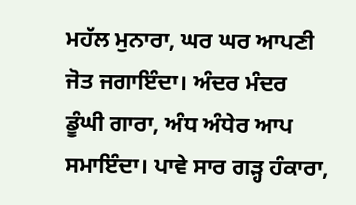ਮਹੱਲ ਮੁਨਾਰਾ, ਘਰ ਘਰ ਆਪਣੀ ਜੋਤ ਜਗਾਇੰਦਾ। ਅੰਦਰ ਮੰਦਰ ਡੂੰਘੀ ਗਾਰਾ, ਅੰਧ ਅੰਧੇਰ ਆਪ ਸਮਾਇੰਦਾ। ਪਾਵੇ ਸਾਰ ਗੜ੍ਹ ਹੰਕਾਰਾ,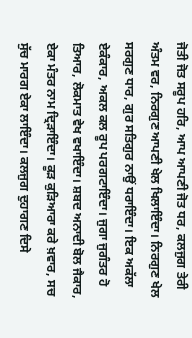ਜੋਤੀ ਜੋਤ ਸਰੂਪ ਹਰਿ, ਆਪ ਆਪਣੀ ਜੋਤ ਧਰ, ਕਲਜੁਗ ਤੇਰੀ ਅੰਤਮ ਵਰ, ਨਿਰਗੁਣ ਆਪਣੀ ਖੇਲ ਖਿਲਾਇੰਦਾ। ਨਿਰਗੁਣ ਖੇਲ ਸਰਗੁਣ ਧਾਰ, ਗੁਰ ਸਤਿਗੁਰ ਨਾਉਂ ਧਰਾਇੰਦਾ। ਇਕ ਅਕੱਲਾ ਏਕੰਕਾਰ, ਅਕਲ ਕਲ ਰੂਪ ਪਰਗਟਾਇੰਦਾ। ਜੁਗਾ ਜੁਗੰਤਰ ਹੋ ਤਿਆਰ, ਲੋਕਮਾਤ ਵੇਖ ਵਖਾਇੰਦਾ। ਸ਼ਬਦ ਅਨਾਦੀ ਬੋਲ ਜੈਕਾਰ, ਏਕਾ ਮੰਤਰ ਨਾਮ ਦ੍ਰਿੜਾਇੰਦਾ। ਕੂੜ ਕੁੜਿਆਰਾ ਕਰੇ ਖ਼ਵਾਰ, ਸਚ ਸੁੱਚ ਮਾਰਗ ਏਕਾ ਲਾਇੰਦਾ। ਕਲਜੁਗ ਦੁਹਾਗਣ ਦਿਸੇ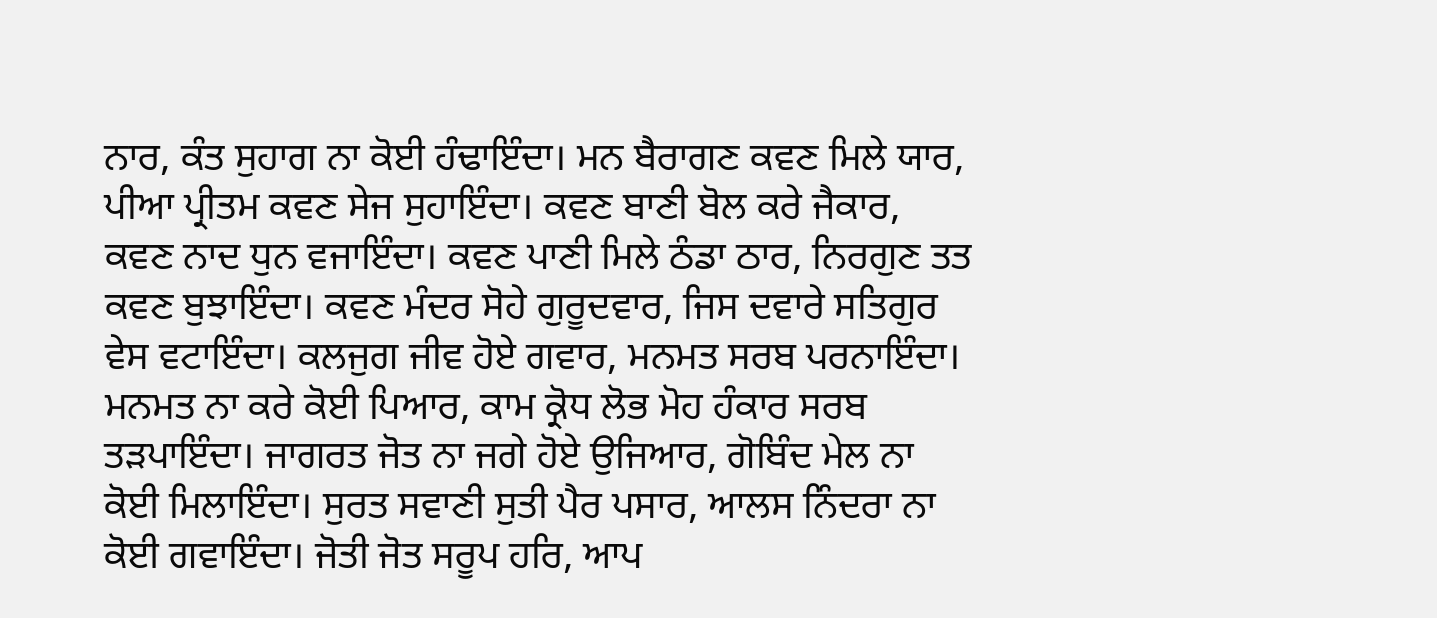ਨਾਰ, ਕੰਤ ਸੁਹਾਗ ਨਾ ਕੋਈ ਹੰਢਾਇੰਦਾ। ਮਨ ਬੈਰਾਗਣ ਕਵਣ ਮਿਲੇ ਯਾਰ, ਪੀਆ ਪ੍ਰੀਤਮ ਕਵਣ ਸੇਜ ਸੁਹਾਇੰਦਾ। ਕਵਣ ਬਾਣੀ ਬੋਲ ਕਰੇ ਜੈਕਾਰ, ਕਵਣ ਨਾਦ ਧੁਨ ਵਜਾਇੰਦਾ। ਕਵਣ ਪਾਣੀ ਮਿਲੇ ਠੰਡਾ ਠਾਰ, ਨਿਰਗੁਣ ਤਤ ਕਵਣ ਬੁਝਾਇੰਦਾ। ਕਵਣ ਮੰਦਰ ਸੋਹੇ ਗੁਰੂਦਵਾਰ, ਜਿਸ ਦਵਾਰੇ ਸਤਿਗੁਰ ਵੇਸ ਵਟਾਇੰਦਾ। ਕਲਜੁਗ ਜੀਵ ਹੋਏ ਗਵਾਰ, ਮਨਮਤ ਸਰਬ ਪਰਨਾਇੰਦਾ। ਮਨਮਤ ਨਾ ਕਰੇ ਕੋਈ ਪਿਆਰ, ਕਾਮ ਕ੍ਰੋਧ ਲੋਭ ਮੋਹ ਹੰਕਾਰ ਸਰਬ ਤੜਪਾਇੰਦਾ। ਜਾਗਰਤ ਜੋਤ ਨਾ ਜਗੇ ਹੋਏ ਉਜਿਆਰ, ਗੋਬਿੰਦ ਮੇਲ ਨਾ ਕੋਈ ਮਿਲਾਇੰਦਾ। ਸੁਰਤ ਸਵਾਣੀ ਸੁਤੀ ਪੈਰ ਪਸਾਰ, ਆਲਸ ਨਿੰਦਰਾ ਨਾ ਕੋਈ ਗਵਾਇੰਦਾ। ਜੋਤੀ ਜੋਤ ਸਰੂਪ ਹਰਿ, ਆਪ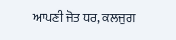ਆਪਣੀ ਜੋਤ ਧਰ, ਕਲਜੁਗ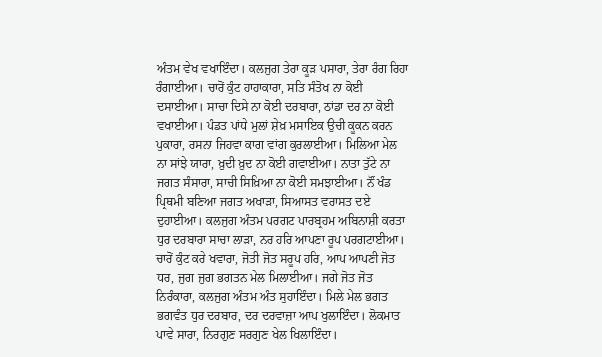ਅੰਤਮ ਵੇਖ ਵਖਾਇੰਦਾ। ਕਲਜੁਗ ਤੇਰਾ ਕੂੜ ਪਸਾਰਾ, ਤੇਰਾ ਰੰਗ ਰਿਹਾ ਰੰਗਾਈਆ। ਚਾਰੋਂ ਕੁੰਟ ਹਾਹਾਕਾਰਾ, ਸਤਿ ਸੰਤੋਖ ਨਾ ਕੋਈ ਦਸਾਈਆ। ਸਾਚਾ ਦਿਸੇ ਨਾ ਕੋਈ ਦਰਬਾਰਾ, ਠਾਂਡਾ ਦਰ ਨਾ ਕੋਈ ਵਖਾਈਆ। ਪੰਡਤ ਪਾਂਧੇ ਮੁਲਾਂ ਸ਼ੇਖ਼ ਮਸਾਇਕ ਉਚੀ ਕੂਕਨ ਕਰਨ ਪੁਕਾਰਾ, ਰਸਨਾ ਜਿਹਵਾ ਕਾਗ ਵਾਂਗ ਕੁਰਲਾਈਆ। ਮਿਲਿਆ ਮੇਲ ਨਾ ਸਾਂਝੇ ਯਾਰਾ, ਖ਼ੁਦੀ ਖ਼ੁਦ ਨਾ ਕੋਈ ਗਵਾਈਆ। ਨਾਤਾ ਤੁੱਟੇ ਨਾ ਜਗਤ ਸੰਸਾਰਾ, ਸਾਚੀ ਸਿਖ਼ਿਆ ਨਾ ਕੋਈ ਸਮਝਾਈਆ। ਨੌਂ ਖੰਡ ਪ੍ਰਿਥਮੀ ਬਣਿਆ ਜਗਤ ਅਖਾੜਾ, ਸਿਆਸਤ ਵਰਾਸਤ ਦਏ ਦੁਹਾਈਆ। ਕਲਜੁਗ ਅੰਤਮ ਪਰਗਟ ਪਾਰਬ੍ਰਹਮ ਅਬਿਨਾਸ਼ੀ ਕਰਤਾ ਧੁਰ ਦਰਬਾਰਾ ਸਾਚਾ ਲਾੜਾ, ਨਰ ਹਰਿ ਆਪਣਾ ਰੂਪ ਪਰਗਟਾਈਆ। ਚਾਰੋਂ ਕੁੰਟ ਕਰੇ ਖਵਾਰਾ, ਜੋਤੀ ਜੋਤ ਸਰੂਪ ਹਰਿ, ਆਪ ਆਪਣੀ ਜੋਤ ਧਰ, ਜੁਗ ਜੁਗ ਭਗਤਨ ਮੇਲ ਮਿਲਾਈਆ। ਜਗੇ ਜੋਤ ਜੋਤ ਨਿਰੰਕਾਰਾ, ਕਲਜੁਗ ਅੰਤਮ ਅੰਤ ਸੁਹਾਇੰਦਾ। ਮਿਲੇ ਮੇਲ ਭਗਤ ਭਗਵੰਤ ਧੁਰ ਦਰਬਾਰ, ਦਰ ਦਰਵਾਜ਼ਾ ਆਪ ਖੁਲਾਇੰਦਾ। ਲੋਕਮਾਤ ਪਾਵੇ ਸਾਰਾ, ਨਿਰਗੁਣ ਸਰਗੁਣ ਖੇਲ ਖਿਲਾਇੰਦਾ।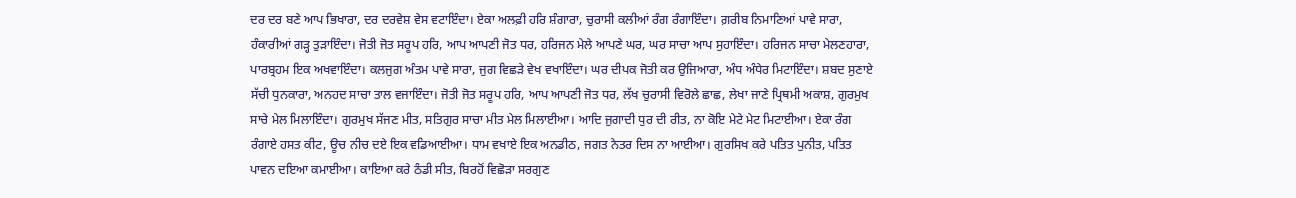ਦਰ ਦਰ ਬਣੇ ਆਪ ਭਿਖਾਰਾ, ਦਰ ਦਰਵੇਸ਼ ਵੇਸ ਵਟਾਇੰਦਾ। ਏਕਾ ਅਲਫ਼ੀ ਹਰਿ ਸ਼ੰਗਾਰਾ, ਚੁਰਾਸੀ ਕਲੀਆਂ ਰੰਗ ਰੰਗਾਇੰਦਾ। ਗ਼ਰੀਬ ਨਿਮਾਣਿਆਂ ਪਾਵੇ ਸਾਰਾ, ਹੰਕਾਰੀਆਂ ਗੜ੍ਹ ਤੁੜਾਇੰਦਾ। ਜੋਤੀ ਜੋਤ ਸਰੂਪ ਹਰਿ, ਆਪ ਆਪਣੀ ਜੋਤ ਧਰ, ਹਰਿਜਨ ਮੇਲੇ ਆਪਣੇ ਘਰ, ਘਰ ਸਾਚਾ ਆਪ ਸੁਹਾਇੰਦਾ। ਹਰਿਜਨ ਸਾਚਾ ਮੇਲਣਹਾਰਾ, ਪਾਰਬ੍ਰਹਮ ਇਕ ਅਖਵਾਇੰਦਾ। ਕਲਜੁਗ ਅੰਤਮ ਪਾਵੇ ਸਾਰਾ, ਜੁਗ ਵਿਛੜੇ ਵੇਖ ਵਖਾਇੰਦਾ। ਘਰ ਦੀਪਕ ਜੋਤੀ ਕਰ ਉਜਿਆਰਾ, ਅੰਧ ਅੰਧੇਰ ਮਿਟਾਇੰਦਾ। ਸ਼ਬਦ ਸੁਣਾਏ ਸੱਚੀ ਧੁਨਕਾਰਾ, ਅਨਹਦ ਸਾਚਾ ਤਾਲ ਵਜਾਇੰਦਾ। ਜੋਤੀ ਜੋਤ ਸਰੂਪ ਹਰਿ, ਆਪ ਆਪਣੀ ਜੋਤ ਧਰ, ਲੱਖ ਚੁਰਾਸੀ ਵਿਰੋਲੇ ਛਾਛ, ਲੇਖਾ ਜਾਣੇ ਪ੍ਰਿਥਮੀ ਅਕਾਸ਼, ਗੁਰਮੁਖ ਸਾਚੇ ਮੇਲ ਮਿਲਾਇੰਦਾ। ਗੁਰਮੁਖ ਸੱਜਣ ਮੀਤ, ਸਤਿਗੁਰ ਸਾਚਾ ਮੀਤ ਮੇਲ ਮਿਲਾਈਆ। ਆਦਿ ਜੁਗਾਦੀ ਧੁਰ ਦੀ ਰੀਤ, ਨਾ ਕੋਇ ਮੇਟੇ ਮੇਟ ਮਿਟਾਈਆ। ਏਕਾ ਰੰਗ ਰੰਗਾਏ ਹਸਤ ਕੀਟ, ਊਚ ਨੀਚ ਦਏ ਇਕ ਵਡਿਆਈਆ। ਧਾਮ ਵਖਾਏ ਇਕ ਅਨਡੀਠ, ਜਗਤ ਨੇਤਰ ਦਿਸ ਨਾ ਆਈਆ। ਗੁਰਸਿਖ ਕਰੇ ਪਤਿਤ ਪੁਨੀਤ, ਪਤਿਤ ਪਾਵਨ ਦਇਆ ਕਮਾਈਆ। ਕਾਇਆ ਕਰੇ ਠੰਡੀ ਸੀਤ, ਬਿਰਹੋਂ ਵਿਛੋੜਾ ਸਰਗੁਣ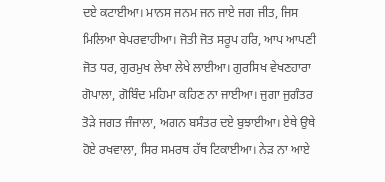ਦਏ ਕਟਾਈਆ। ਮਾਨਸ ਜਨਮ ਜਨ ਜਾਏ ਜਗ ਜੀਤ, ਜਿਸ ਮਿਲਿਆ ਬੇਪਰਵਾਹੀਆ। ਜੋਤੀ ਜੋਤ ਸਰੂਪ ਹਰਿ, ਆਪ ਆਪਣੀ ਜੋਤ ਧਰ, ਗੁਰਮੁਖ ਲੇਖਾ ਲੇਖੇ ਲਾਈਆ। ਗੁਰਸਿਖ ਵੇਖਣਹਾਰਾ ਗੋਪਾਲਾ, ਗੋਬਿੰਦ ਮਹਿਮਾ ਕਹਿਣ ਨਾ ਜਾਈਆ। ਜੁਗਾ ਜੁਗੰਤਰ ਤੋੜੇ ਜਗਤ ਜੰਜਾਲਾ, ਅਗਨ ਬਸੰਤਰ ਦਏ ਬੁਝਾਈਆ। ਏਥੇ ਉਥੇ ਹੋਏ ਰਖਵਾਲਾ, ਸਿਰ ਸਮਰਥ ਹੱਥ ਟਿਕਾਈਆ। ਨੇੜ ਨਾ ਆਏ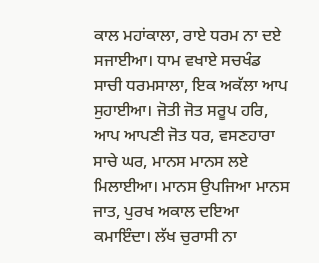ਕਾਲ ਮਹਾਂਕਾਲਾ, ਰਾਏ ਧਰਮ ਨਾ ਦਏ ਸਜਾਈਆ। ਧਾਮ ਵਖਾਏ ਸਚਖੰਡ ਸਾਚੀ ਧਰਮਸਾਲਾ, ਇਕ ਅਕੱਲਾ ਆਪ ਸੁਹਾਈਆ। ਜੋਤੀ ਜੋਤ ਸਰੂਪ ਹਰਿ, ਆਪ ਆਪਣੀ ਜੋਤ ਧਰ, ਵਸਣਹਾਰਾ ਸਾਚੇ ਘਰ, ਮਾਨਸ ਮਾਨਸ ਲਏ ਮਿਲਾਈਆ। ਮਾਨਸ ਉਪਜਿਆ ਮਾਨਸ ਜਾਤ, ਪੁਰਖ ਅਕਾਲ ਦਇਆ ਕਮਾਇੰਦਾ। ਲੱਖ ਚੁਰਾਸੀ ਨਾ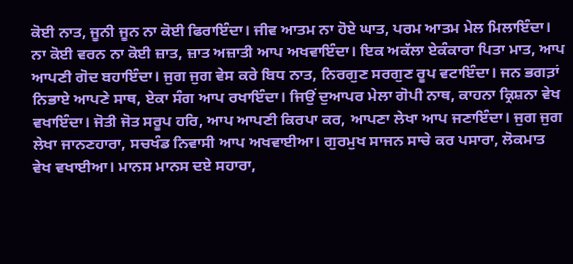ਕੋਈ ਨਾਤ, ਜੂਨੀ ਜੂਨ ਨਾ ਕੋਈ ਫਿਰਾਇੰਦਾ। ਜੀਵ ਆਤਮ ਨਾ ਹੋਏ ਘਾਤ, ਪਰਮ ਆਤਮ ਮੇਲ ਮਿਲਾਇੰਦਾ। ਨਾ ਕੋਈ ਵਰਨ ਨਾ ਕੋਈ ਜ਼ਾਤ, ਜ਼ਾਤ ਅਜ਼ਾਤੀ ਆਪ ਅਖਵਾਇੰਦਾ। ਇਕ ਅਕੱਲਾ ਏਕੰਕਾਰਾ ਪਿਤਾ ਮਾਤ, ਆਪ ਆਪਣੀ ਗੋਦ ਬਹਾਇੰਦਾ। ਜੁਗ ਜੁਗ ਵੇਸ ਕਰੇ ਬਿਧ ਨਾਤ, ਨਿਰਗੁਣ ਸਰਗੁਣ ਰੂਪ ਵਟਾਇੰਦਾ। ਜਨ ਭਗਤ਼ਾਂ ਨਿਭਾਏ ਆਪਣੇ ਸਾਥ, ਏਕਾ ਸੰਗ ਆਪ ਰਖਾਇੰਦਾ। ਜਿਉਂ ਦੁਆਪਰ ਮੇਲਾ ਗੋਪੀ ਨਾਥ, ਕਾਹਨਾ ਕ੍ਰਿਸ਼ਨਾ ਵੇਖ ਵਖਾਇੰਦਾ। ਜੋਤੀ ਜੋਤ ਸਰੂਪ ਹਰਿ, ਆਪ ਆਪਣੀ ਕਿਰਪਾ ਕਰ, ਆਪਣਾ ਲੇਖਾ ਆਪ ਜਣਾਇੰਦਾ। ਜੁਗ ਜੁਗ ਲੇਖਾ ਜਾਨਣਹਾਰਾ, ਸਚਖੰਡ ਨਿਵਾਸੀ ਆਪ ਅਖਵਾਈਆ। ਗੁਰਮੁਖ ਸਾਜਨ ਸਾਚੇ ਕਰ ਪਸਾਰਾ, ਲੋਕਮਾਤ ਵੇਖ ਵਖਾਈਆ। ਮਾਨਸ ਮਾਨਸ ਦਏ ਸਹਾਰਾ,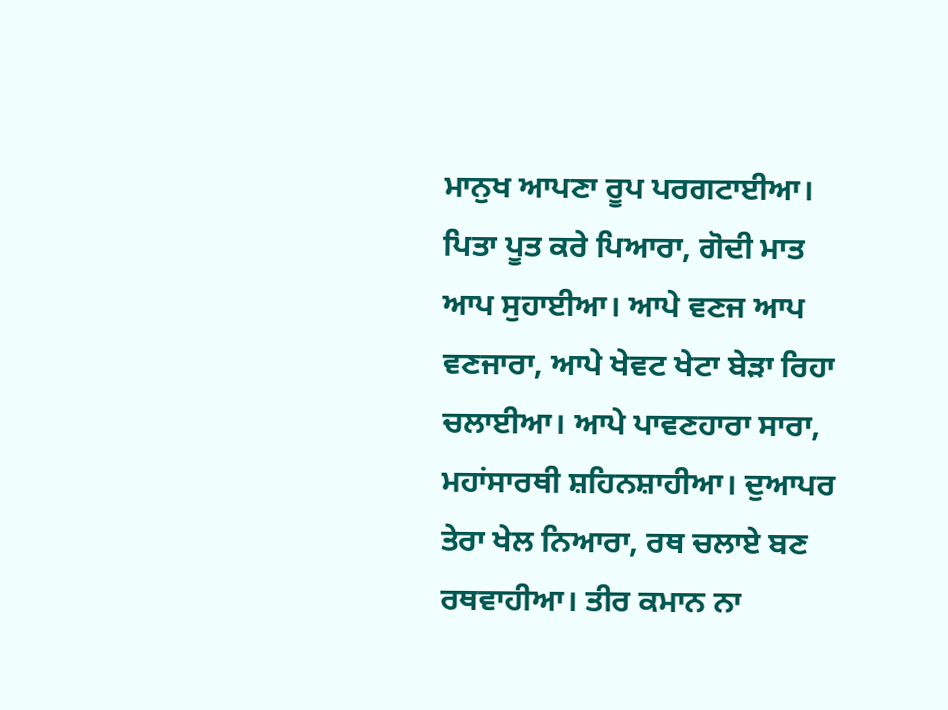ਮਾਨੁਖ ਆਪਣਾ ਰੂਪ ਪਰਗਟਾਈਆ। ਪਿਤਾ ਪੂਤ ਕਰੇ ਪਿਆਰਾ, ਗੋਦੀ ਮਾਤ ਆਪ ਸੁਹਾਈਆ। ਆਪੇ ਵਣਜ ਆਪ ਵਣਜਾਰਾ, ਆਪੇ ਖੇਵਟ ਖੇਟਾ ਬੇੜਾ ਰਿਹਾ ਚਲਾਈਆ। ਆਪੇ ਪਾਵਣਹਾਰਾ ਸਾਰਾ, ਮਹਾਂਸਾਰਥੀ ਸ਼ਹਿਨਸ਼ਾਹੀਆ। ਦੁਆਪਰ ਤੇਰਾ ਖੇਲ ਨਿਆਰਾ, ਰਥ ਚਲਾਏ ਬਣ ਰਥਵਾਹੀਆ। ਤੀਰ ਕਮਾਨ ਨਾ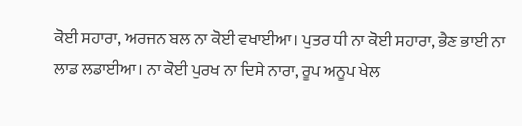ਕੋਈ ਸਹਾਰਾ, ਅਰਜਨ ਬਲ ਨਾ ਕੋਈ ਵਖਾਈਆ। ਪੁਤਰ ਧੀ ਨਾ ਕੋਈ ਸਹਾਰਾ, ਭੈਣ ਭਾਈ ਨਾ ਲਾਡ ਲਡਾਈਆ। ਨਾ ਕੋਈ ਪੁਰਖ ਨਾ ਦਿਸੇ ਨਾਰਾ, ਰੂਪ ਅਨੂਪ ਖੇਲ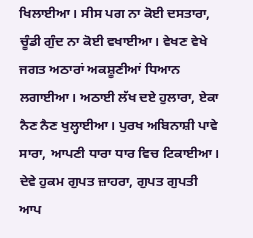ਖਿਲਾਈਆ। ਸੀਸ ਪਗ ਨਾ ਕੋਈ ਦਸਤਾਰਾ, ਚੂੰਡੀ ਗੁੰਦ ਨਾ ਕੋਈ ਵਖਾਈਆ। ਵੇਖਣ ਵੇਖੇ ਜਗਤ ਅਠਾਰਾਂ ਅਕਸ਼ੂਣੀਆਂ ਧਿਆਨ ਲਗਾਈਆ। ਅਠਾਈ ਲੱਖ ਦਏ ਹੁਲਾਰਾ, ਏਕਾ ਨੈਣ ਨੈਣ ਖੁਲ੍ਹਾਈਆ। ਪੁਰਖ ਅਬਿਨਾਸ਼ੀ ਪਾਵੇ ਸਾਰਾ, ਆਪਣੀ ਧਾਰਾ ਧਾਰ ਵਿਚ ਟਿਕਾਈਆ। ਦੇਵੇ ਹੁਕਮ ਗੁਪਤ ਜ਼ਾਹਰਾ, ਗੁਪਤ ਗੁਪਤੀ ਆਪ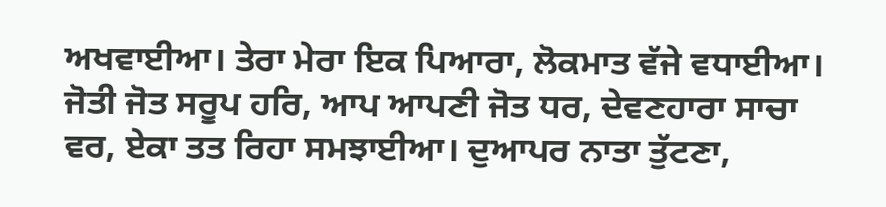ਅਖਵਾਈਆ। ਤੇਰਾ ਮੇਰਾ ਇਕ ਪਿਆਰਾ, ਲੋਕਮਾਤ ਵੱਜੇ ਵਧਾਈਆ। ਜੋਤੀ ਜੋਤ ਸਰੂਪ ਹਰਿ, ਆਪ ਆਪਣੀ ਜੋਤ ਧਰ, ਦੇਵਣਹਾਰਾ ਸਾਚਾ ਵਰ, ਏਕਾ ਤਤ ਰਿਹਾ ਸਮਝਾਈਆ। ਦੁਆਪਰ ਨਾਤਾ ਤੁੱਟਣਾ,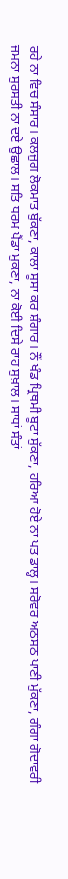ਰਹੇ ਨਾ ਵਿਚ ਸੰਸਾਰ। ਕਲਜੁਗ ਲੋਕਮਾਤ ਬੁੱਕਣਾ, ਕਾਲਾ ਸੂਸਾ ਕਰ ਸ਼ੰਗਾਰ। ਨੌਂ ਖੰਡ ਪ੍ਰਿਥਮੀ ਬੂਟਾ ਸੁੱਕਣਾ, ਹਰਿਆ ਹੋਏ ਨਾ ਪਤ ਡਾਲ੍ਹ। ਸਰੋਵਰ ਅਠਸਠ ਪਾਣੀ ਮੁੱਕਣਾ, ਗੰਗਾ ਗੋਦਾਵਰੀ ਜਮਨਾ ਸੁਰਸਤੀ ਨਾ ਦਏ ਉਛਾਲ। ਸਤਿ ਧਰਮ ਪੈਂਡਾ ਮੁਕਣਾ, ਨਾ ਕੋਈ ਦਿਸੇ ਰਾਹ ਸੁਖ਼ਾਲ। ਸਾਧਾਂ ਸੰਤਾਂ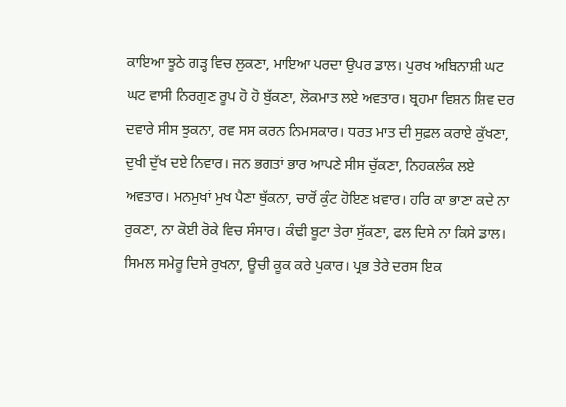ਕਾਇਆ ਝੂਠੇ ਗੜ੍ਹ ਵਿਚ ਲੁਕਣਾ, ਮਾਇਆ ਪਰਦਾ ਉਪਰ ਡਾਲ। ਪੁਰਖ ਅਬਿਨਾਸ਼ੀ ਘਟ ਘਟ ਵਾਸੀ ਨਿਰਗੁਣ ਰੂਪ ਹੋ ਹੋ ਬੁੱਕਣਾ, ਲੋਕਮਾਤ ਲਏ ਅਵਤਾਰ। ਬ੍ਰਹਮਾ ਵਿਸ਼ਨ ਸ਼ਿਵ ਦਰ ਦਵਾਰੇ ਸੀਸ ਝੁਕਨਾ, ਰਵ ਸਸ ਕਰਨ ਨਿਮਸਕਾਰ। ਧਰਤ ਮਾਤ ਦੀ ਸੁਫ਼ਲ ਕਰਾਏ ਕੁੱਖਣਾ, ਦੁਖੀ ਦੁੱਖ ਦਏ ਨਿਵਾਰ। ਜਨ ਭਗਤਾਂ ਭਾਰ ਆਪਣੇ ਸੀਸ ਚੁੱਕਣਾ, ਨਿਹਕਲੰਕ ਲਏ ਅਵਤਾਰ। ਮਨਮੁਖਾਂ ਮੁਖ ਪੈਣਾ ਥੁੱਕਨਾ, ਚਾਰੋਂ ਕੁੰਟ ਹੋਇਣ ਖ਼ਵਾਰ। ਹਰਿ ਕਾ ਭਾਣਾ ਕਦੇ ਨਾ ਰੁਕਣਾ, ਨਾ ਕੋਈ ਰੋਕੇ ਵਿਚ ਸੰਸਾਰ। ਕੰਢੀ ਬੂਟਾ ਤੇਰਾ ਸੁੱਕਣਾ, ਫਲ ਦਿਸੇ ਨਾ ਕਿਸੇ ਡਾਲ। ਸਿਮਲ ਸਮੇਰੂ ਦਿਸੇ ਰੁਖਨਾ, ਊਚੀ ਕੂਕ ਕਰੇ ਪੁਕਾਰ। ਪ੍ਰਭ ਤੇਰੇ ਦਰਸ ਇਕ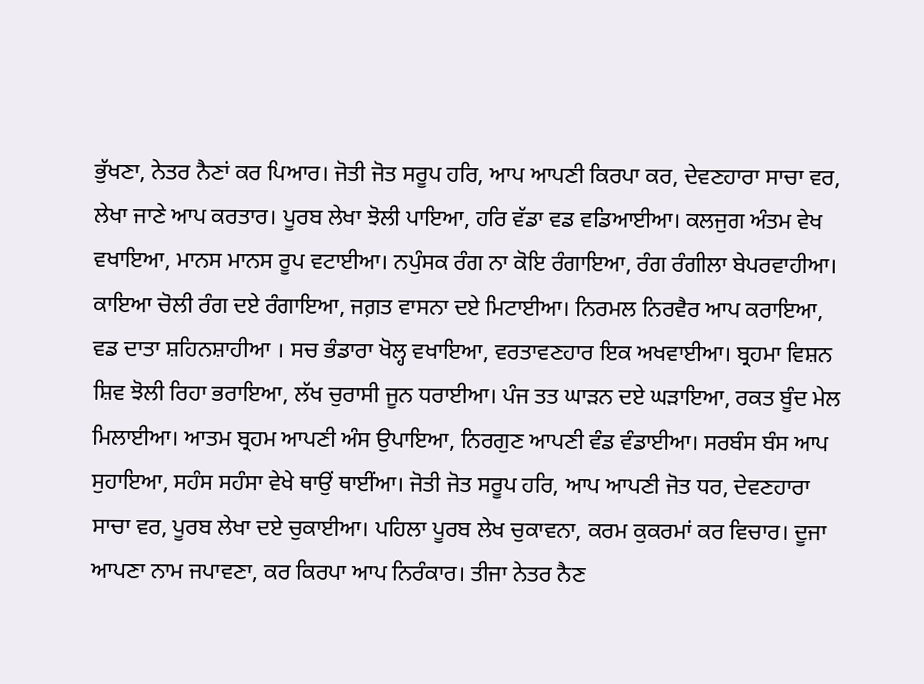ਭੁੱਖਣਾ, ਨੇਤਰ ਨੈਣਾਂ ਕਰ ਪਿਆਰ। ਜੋਤੀ ਜੋਤ ਸਰੂਪ ਹਰਿ, ਆਪ ਆਪਣੀ ਕਿਰਪਾ ਕਰ, ਦੇਵਣਹਾਰਾ ਸਾਚਾ ਵਰ, ਲੇਖਾ ਜਾਣੇ ਆਪ ਕਰਤਾਰ। ਪੂਰਬ ਲੇਖਾ ਝੋਲੀ ਪਾਇਆ, ਹਰਿ ਵੱਡਾ ਵਡ ਵਡਿਆਈਆ। ਕਲਜੁਗ ਅੰਤਮ ਵੇਖ ਵਖਾਇਆ, ਮਾਨਸ ਮਾਨਸ ਰੂਪ ਵਟਾਈਆ। ਨਪੁੰਸਕ ਰੰਗ ਨਾ ਕੋਇ ਰੰਗਾਇਆ, ਰੰਗ ਰੰਗੀਲਾ ਬੇਪਰਵਾਹੀਆ। ਕਾਇਆ ਚੋਲੀ ਰੰਗ ਦਏ ਰੰਗਾਇਆ, ਜਗ਼ਤ ਵਾਸਨਾ ਦਏ ਮਿਟਾਈਆ। ਨਿਰਮਲ ਨਿਰਵੈਰ ਆਪ ਕਰਾਇਆ, ਵਡ ਦਾਤਾ ਸ਼ਹਿਨਸ਼ਾਹੀਆ । ਸਚ ਭੰਡਾਰਾ ਖੋਲ੍ਹ ਵਖਾਇਆ, ਵਰਤਾਵਣਹਾਰ ਇਕ ਅਖਵਾਈਆ। ਬ੍ਰਹਮਾ ਵਿਸ਼ਨ ਸ਼ਿਵ ਝੋਲੀ ਰਿਹਾ ਭਰਾਇਆ, ਲੱਖ ਚੁਰਾਸੀ ਜੂਨ ਧਰਾਈਆ। ਪੰਜ ਤਤ ਘਾੜਨ ਦਏ ਘੜਾਇਆ, ਰਕਤ ਬੂੰਦ ਮੇਲ ਮਿਲਾਈਆ। ਆਤਮ ਬ੍ਰਹਮ ਆਪਣੀ ਅੰਸ ਉਪਾਇਆ, ਨਿਰਗੁਣ ਆਪਣੀ ਵੰਡ ਵੰਡਾਈਆ। ਸਰਬੰਸ ਬੰਸ ਆਪ ਸੁਹਾਇਆ, ਸਹੰਸ ਸਹੰਸਾ ਵੇਖੇ ਥਾਉਂ ਥਾਈਂਆ। ਜੋਤੀ ਜੋਤ ਸਰੂਪ ਹਰਿ, ਆਪ ਆਪਣੀ ਜੋਤ ਧਰ, ਦੇਵਣਹਾਰਾ ਸਾਚਾ ਵਰ, ਪੂਰਬ ਲੇਖਾ ਦਏ ਚੁਕਾਈਆ। ਪਹਿਲਾ ਪੂਰਬ ਲੇਖ ਚੁਕਾਵਨਾ, ਕਰਮ ਕੁਕਰਮਾਂ ਕਰ ਵਿਚਾਰ। ਦੂਜਾ ਆਪਣਾ ਨਾਮ ਜਪਾਵਣਾ, ਕਰ ਕਿਰਪਾ ਆਪ ਨਿਰੰਕਾਰ। ਤੀਜਾ ਨੇਤਰ ਨੈਣ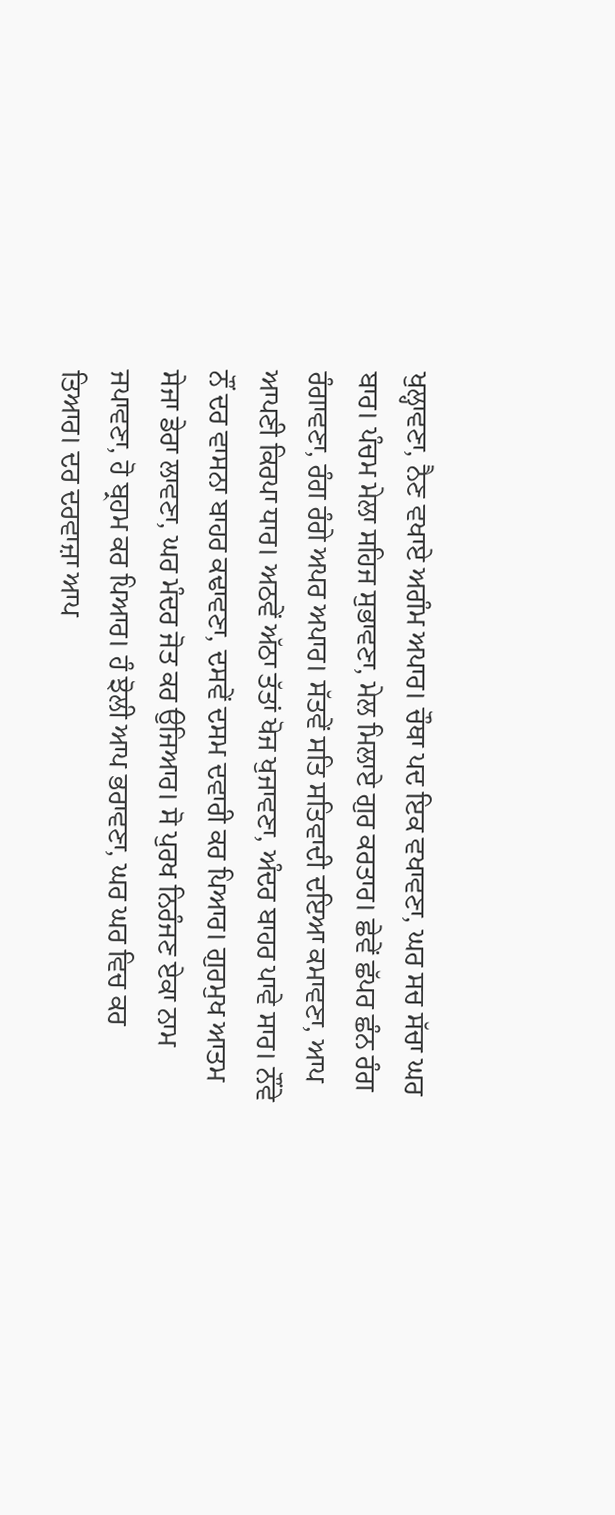ਖੁਲ੍ਹਾਵਣਾ, ਨੈਣ ਵਖਾਏ ਅਗੰਮ ਅਪਾਰ। ਚੌਥਾ ਪਦ ਇਕ ਵਖਾਵਣਾ, ਘਰ ਸਚ ਸੱਚਾ ਘਰ ਬਾਰ। ਪੰਚਮ ਮੇਲਾ ਸਹਿਜ ਸੁਭਾਵਣਾ, ਮੇਲ ਮਿਲਾਏ ਗੁਰ ਕਰਤਾਰ। ਛੇਵੇਂ ਛੱਪਰ ਛੰਨ ਰੰਗ ਰੰਗਾਵਣਾ, ਰੰਗ ਰੰਗੇ ਅਪਰ ਅਪਾਰ। ਸੱਤਵੇਂ ਸਤਿ ਸਤਿਵਾਦੀ ਦਇਆ ਕਮਾਵਣਾ, ਆਪ ਆਪਣੀ ਕਿਰਪਾ ਧਾਰ। ਅਠਵੇਂ ਅੱਠਾ ਤੱਤਾਂ ਖੋਜ ਖੁਜਾਵਣਾ, ਅੰਦਰ ਬਾਹਰ ਪਾਵੇ ਸਾਰ। ਨੌਂਵੇ ਨੌਂ ਦਰ ਵਾਸਨਾ ਬਾਹਰ ਕਢਾਵਣਾ, ਦਸਵੇਂ ਦਸਮ ਦਵਾਰੀ ਕਰ ਪਿਆਰ। ਗੁਰਮੁਖ ਆਤਮ ਸੇਜਾ ਡੇਰਾ ਲਾਵਣਾ, ਘਰ ਮੰਦਰ ਜੋਤ ਕਰ ਉਜਿਆਰ। ਸੋ ਪੁਰਖ ਨਿਰੰਜਣ ਏਕਾ ਨਾਮ ਜਪਾਵਣਾ, ਹੋ ਬ੍ਰਹਮ ਕਰ ਪਿਆਰ। ਹੰ ਝੋਲੀ ਆਪ ਭਰਾਵਣਾ, ਘਰ ਘਰ ਵਿਚ ਕਰ ਤਿਆਰ। ਦਰ ਦਰਵਾਜ਼ਾ ਆਪ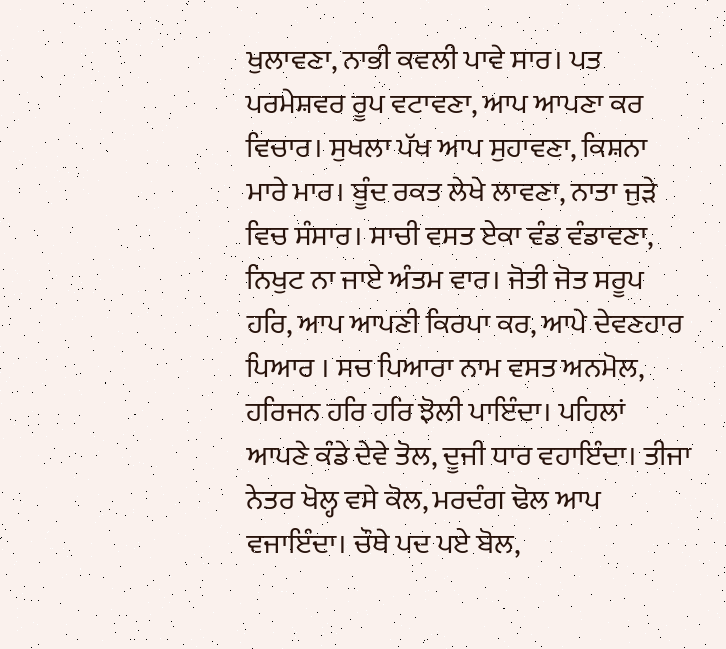ਖੁਲਾਵਣਾ, ਨਾਭੀ ਕਵਲੀ ਪਾਵੇ ਸਾਰ। ਪਤ ਪਰਮੇਸ਼ਵਰ ਰੂਪ ਵਟਾਵਣਾ, ਆਪ ਆਪਣਾ ਕਰ ਵਿਚਾਰ। ਸੁਖਲਾ ਪੱਖ ਆਪ ਸੁਹਾਵਣਾ, ਕਿਸ਼ਨਾ ਮਾਰੇ ਮਾਰ। ਬੂੰਦ ਰਕਤ ਲੇਖੇ ਲਾਵਣਾ, ਨਾਤਾ ਜੁੜੇ ਵਿਚ ਸੰਸਾਰ। ਸਾਚੀ ਵਸਤ ਏਕਾ ਵੰਡ ਵੰਡਾਵਣਾ, ਨਿਖੁਟ ਨਾ ਜਾਏ ਅੰਤਮ ਵਾਰ। ਜੋਤੀ ਜੋਤ ਸਰੂਪ ਹਰਿ, ਆਪ ਆਪਣੀ ਕਿਰਪਾ ਕਰ, ਆਪੇ ਦੇਵਣਹਾਰ ਪਿਆਰ । ਸਚ ਪਿਆਰਾ ਨਾਮ ਵਸਤ ਅਨਮੋਲ, ਹਰਿਜਨ ਹਰਿ ਹਰਿ ਝੋਲੀ ਪਾਇੰਦਾ। ਪਹਿਲਾਂ ਆਪਣੇ ਕੰਡੇ ਦੇਵੇ ਤੋਲ, ਦੂਜੀ ਧਾਰ ਵਹਾਇੰਦਾ। ਤੀਜਾ ਨੇਤਰ ਖੋਲ੍ਹ ਵਸੇ ਕੋਲ, ਮਰਦੰਗ ਢੋਲ ਆਪ ਵਜਾਇੰਦਾ। ਚੌਥੇ ਪਦ ਪਏ ਬੋਲ,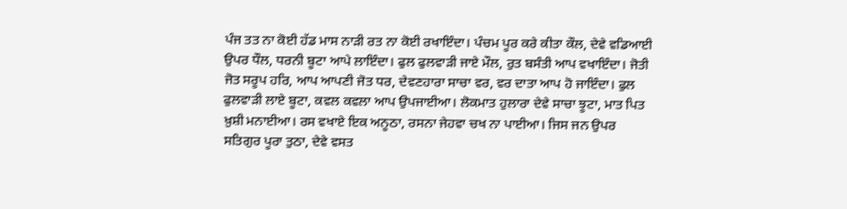ਪੰਜ ਤਤ ਨਾ ਕੋਈ ਹੱਡ ਮਾਸ ਨਾੜੀ ਰਤ ਨਾ ਕੋਈ ਰਖਾਇੰਦਾ। ਪੰਚਮ ਪੂਰ ਕਰੇ ਕੀਤਾ ਕੌਲ, ਦੇਵੇ ਵਡਿਆਈ ਉਪਰ ਧੌਲ, ਧਰਨੀ ਬੂਟਾ ਆਪੇ ਲਾਇੰਦਾ। ਫੁਲ ਫੁਲਵਾੜੀ ਜਾਏ ਮੌਲ, ਰੁਤ ਬਸੰਤੀ ਆਪ ਵਖਾਇੰਦਾ। ਜੋਤੀ ਜੋਤ ਸਰੂਪ ਹਰਿ, ਆਪ ਆਪਣੀ ਜੋਤ ਧਰ, ਦੇਵਣਹਾਰਾ ਸਾਚਾ ਵਰ, ਵਰ ਦਾਤਾ ਆਪ ਹੋ ਜਾਇੰਦਾ। ਫੁਲ ਫੁਲਵਾੜੀ ਲਾਏ ਬੂਟਾ, ਕਵਲ ਕਵਲਾ ਆਪ ਉਪਜਾਈਆ। ਲੋਕਮਾਤ ਹੁਲਾਰਾ ਦੇਵੇ ਸਾਚਾ ਝੂਟਾ, ਮਾਤ ਪਿਤ ਖ਼ੁਸ਼ੀ ਮਨਾਈਆ। ਰਸ ਵਖਾਏ ਇਕ ਅਨੂਠਾ, ਰਸਨਾ ਜੇਹਵਾ ਚਖ ਨਾ ਪਾਈਆ। ਜਿਸ ਜਨ ਉਪਰ ਸਤਿਗੁਰ ਪੂਰਾ ਤੁਠਾ, ਦੇਵੇ ਵਸਤ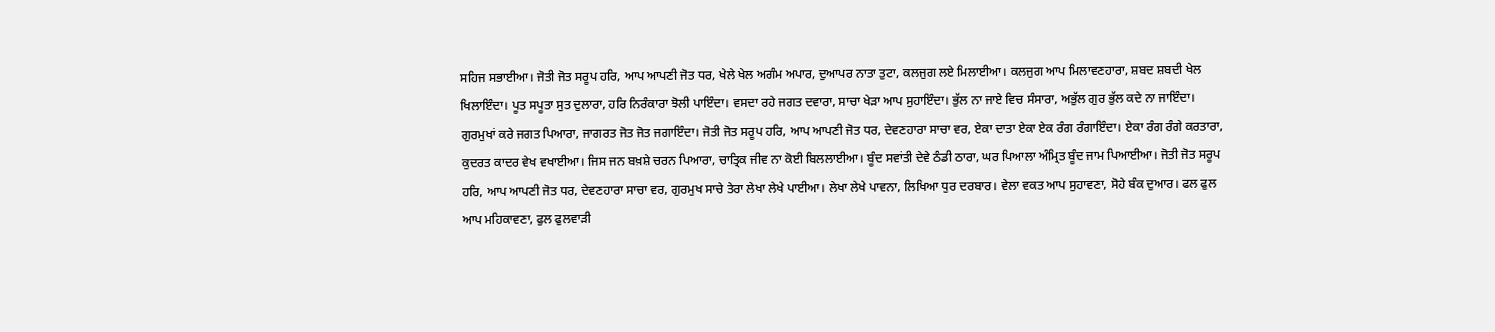ਸਹਿਜ ਸਭਾਈਆ। ਜੋਤੀ ਜੋਤ ਸਰੂਪ ਹਰਿ, ਆਪ ਆਪਣੀ ਜੋਤ ਧਰ, ਖੇਲੇ ਖੇਲ ਅਗੰਮ ਅਪਾਰ, ਦੁਆਪਰ ਨਾਤਾ ਤੁਟਾ, ਕਲਜੁਗ ਲਏ ਮਿਲਾਈਆ। ਕਲਜੁਗ ਆਪ ਮਿਲਾਵਣਹਾਰਾ, ਸ਼ਬਦ ਸ਼ਬਦੀ ਖੇਲ ਖਿਲਾਇੰਦਾ। ਪੂਤ ਸਪੂਤਾ ਸੁਤ ਦੁਲਾਰਾ, ਹਰਿ ਨਿਰੰਕਾਰਾ ਝੋਲੀ ਪਾਇੰਦਾ। ਵਸਦਾ ਰਹੇ ਜਗਤ ਦਵਾਰਾ, ਸਾਚਾ ਖੇੜਾ ਆਪ ਸੁਹਾਇੰਦਾ। ਭੁੱਲ ਨਾ ਜਾਏ ਵਿਚ ਸੰਸਾਰਾ, ਅਭੁੱਲ ਗੁਰ ਭੁੱਲ ਕਦੇ ਨਾ ਜਾਇੰਦਾ। ਗੁਰਮੁਖਾਂ ਕਰੇ ਜਗਤ ਪਿਆਰਾ, ਜਾਗਰਤ ਜੋਤ ਜੋਤ ਜਗਾਇੰਦਾ। ਜੋਤੀ ਜੋਤ ਸਰੂਪ ਹਰਿ, ਆਪ ਆਪਣੀ ਜੋਤ ਧਰ, ਦੇਵਣਹਾਰਾ ਸਾਚਾ ਵਰ, ਏਕਾ ਦਾਤਾ ਏਕਾ ਏਕ ਰੰਗ ਰੰਗਾਇੰਦਾ। ਏਕਾ ਰੰਗ ਰੰਗੇ ਕਰਤਾਰਾ, ਕੁਦਰਤ ਕਾਦਰ ਵੇਖ ਵਖਾਈਆ। ਜਿਸ ਜਨ ਬਖ਼ਸ਼ੇ ਚਰਨ ਪਿਆਰਾ, ਚਾਤ੍ਰਿਕ ਜੀਵ ਨਾ ਕੋਈ ਬਿਲਲਾਈਆ। ਬੂੰਦ ਸਵਾਂਤੀ ਦੇਵੇ ਠੰਡੀ ਠਾਰਾ, ਘਰ ਪਿਆਲਾ ਅੰਮ੍ਰਿਤ ਬੂੰਦ ਜਾਮ ਪਿਆਈਆ। ਜੋਤੀ ਜੋਤ ਸਰੂਪ ਹਰਿ, ਆਪ ਆਪਣੀ ਜੋਤ ਧਰ, ਦੇਵਣਹਾਰਾ ਸਾਚਾ ਵਰ, ਗੁਰਮੁਖ ਸਾਚੇ ਤੇਰਾ ਲੇਖਾ ਲੇਖੇ ਪਾਈਆ। ਲੇਖਾ ਲੇਖੇ ਪਾਵਨਾ, ਲਿਖਿਆ ਧੁਰ ਦਰਬਾਰ। ਵੇਲਾ ਵਕਤ ਆਪ ਸੁਹਾਵਣਾ, ਸੋਹੇ ਬੰਕ ਦੁਆਰ। ਫਲ ਫੁਲ ਆਪ ਮਹਿਕਾਵਣਾ, ਫੁਲ ਫੁਲਵਾੜੀ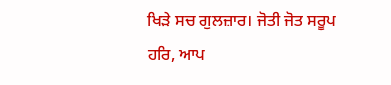ਖਿੜੇ ਸਚ ਗੁਲਜ਼ਾਰ। ਜੋਤੀ ਜੋਤ ਸਰੂਪ ਹਰਿ, ਆਪ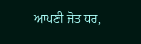ਆਪਣੀ ਜੋਤ ਧਰ,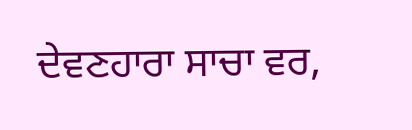ਦੇਵਣਹਾਰਾ ਸਾਚਾ ਵਰ,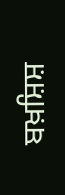ਬਖ਼ਸ਼ਿਸ਼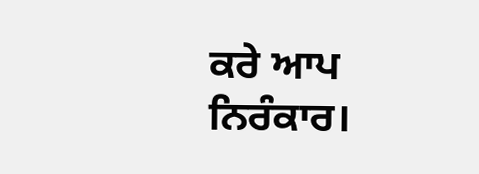ਕਰੇ ਆਪ ਨਿਰੰਕਾਰ।